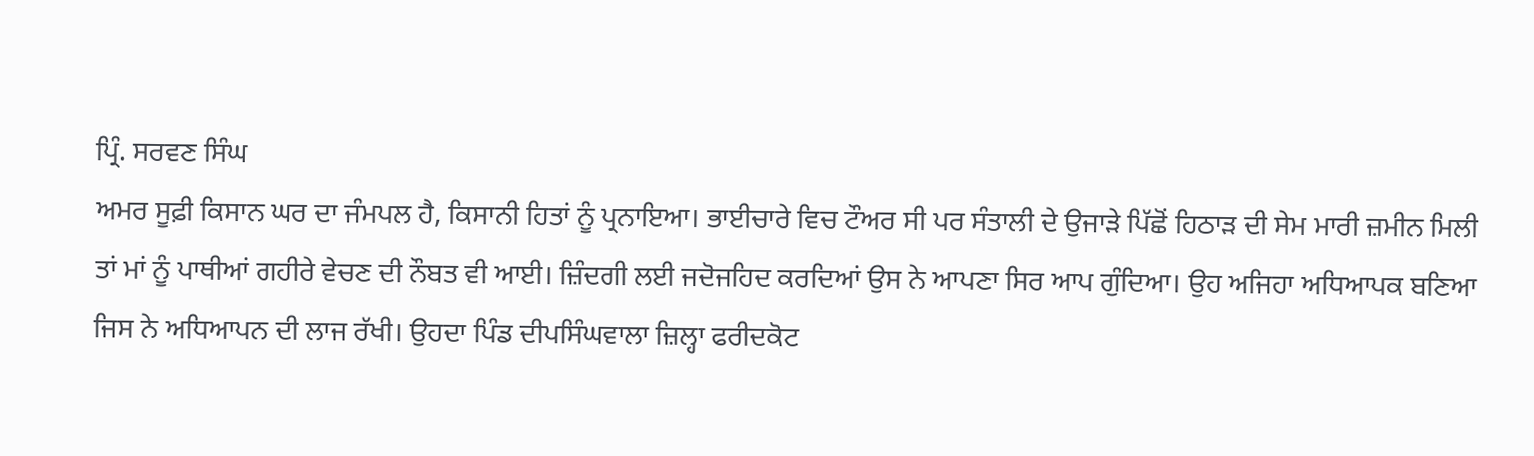ਪ੍ਰਿੰ. ਸਰਵਣ ਸਿੰਘ
ਅਮਰ ਸੂਫ਼ੀ ਕਿਸਾਨ ਘਰ ਦਾ ਜੰਮਪਲ ਹੈ, ਕਿਸਾਨੀ ਹਿਤਾਂ ਨੂੰ ਪ੍ਰਨਾਇਆ। ਭਾਈਚਾਰੇ ਵਿਚ ਟੌਅਰ ਸੀ ਪਰ ਸੰਤਾਲੀ ਦੇ ਉਜਾੜੇ ਪਿੱਛੋਂ ਹਿਠਾੜ ਦੀ ਸੇਮ ਮਾਰੀ ਜ਼ਮੀਨ ਮਿਲੀ ਤਾਂ ਮਾਂ ਨੂੰ ਪਾਥੀਆਂ ਗਹੀਰੇ ਵੇਚਣ ਦੀ ਨੌਬਤ ਵੀ ਆਈ। ਜ਼ਿੰਦਗੀ ਲਈ ਜਦੋਜਹਿਦ ਕਰਦਿਆਂ ਉਸ ਨੇ ਆਪਣਾ ਸਿਰ ਆਪ ਗੁੰਦਿਆ। ਉਹ ਅਜਿਹਾ ਅਧਿਆਪਕ ਬਣਿਆ ਜਿਸ ਨੇ ਅਧਿਆਪਨ ਦੀ ਲਾਜ ਰੱਖੀ। ਉਹਦਾ ਪਿੰਡ ਦੀਪਸਿੰਘਵਾਲਾ ਜ਼ਿਲ੍ਹਾ ਫਰੀਦਕੋਟ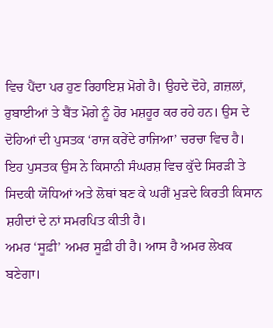ਵਿਚ ਪੈਂਦਾ ਪਰ ਹੁਣ ਰਿਹਾਇਸ਼ ਮੋਗੇ ਹੈ। ਉਹਦੇ ਦੋਹੇ, ਗ਼ਜ਼ਲਾਂ, ਰੁਬਾਈਆਂ ਤੇ ਬੈਂਤ ਮੋਗੇ ਨੂੰ ਹੋਰ ਮਸ਼ਹੂਰ ਕਰ ਰਹੇ ਹਨ। ਉਸ ਦੇ ਦੋਹਿਆਂ ਦੀ ਪੁਸਤਕ ‘ਰਾਜ ਕਰੇਂਦੇ ਰਾਜਿਆ’ ਚਰਚਾ ਵਿਚ ਹੈ। ਇਹ ਪੁਸਤਕ ਉਸ ਨੇ ਕਿਸਾਨੀ ਸੰਘਰਸ਼ ਵਿਚ ਕੁੱਦੇ ਸਿਰੜੀ ਤੇ ਸਿਦਕੀ ਯੋਧਿਆਂ ਅਤੇ ਲੋਥਾਂ ਬਣ ਕੇ ਘਰੀਂ ਮੁੜਦੇ ਕਿਰਤੀ ਕਿਸਾਨ ਸ਼ਹੀਦਾਂ ਦੇ ਨਾਂ ਸਮਰਪਿਤ ਕੀਤੀ ਹੈ।
ਅਮਰ ‘ਸੂਫ਼ੀ’ ਅਮਰ ਸੂਫ਼ੀ ਹੀ ਹੈ। ਆਸ ਹੈ ਅਮਰ ਲੇਖਕ ਬਣੇਗਾ।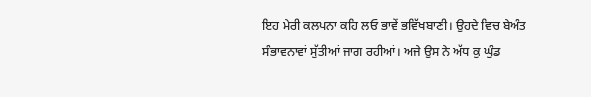ਇਹ ਮੇਰੀ ਕਲਪਨਾ ਕਹਿ ਲਓ ਭਾਵੇਂ ਭਵਿੱਖਬਾਣੀ। ਉਹਦੇ ਵਿਚ ਬੇਅੰਤ ਸੰਭਾਵਨਾਵਾਂ ਸੁੱਤੀਆਂ ਜਾਗ ਰਹੀਆਂ। ਅਜੇ ਉਸ ਨੇ ਅੱਧ ਕੁ ਘੁੰਡ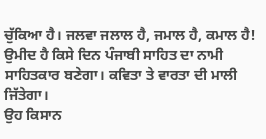ਚੁੱਕਿਆ ਹੈ। ਜਲਵਾ ਜਲਾਲ ਹੈ, ਜਮਾਲ ਹੈ, ਕਮਾਲ ਹੈ! ਉਮੀਦ ਹੈ ਕਿਸੇ ਦਿਨ ਪੰਜਾਬੀ ਸਾਹਿਤ ਦਾ ਨਾਮੀ ਸਾਹਿਤਕਾਰ ਬਣੇਗਾ। ਕਵਿਤਾ ਤੇ ਵਾਰਤਾ ਦੀ ਮਾਲੀ ਜਿੱਤੇਗਾ।
ਉਹ ਕਿਸਾਨ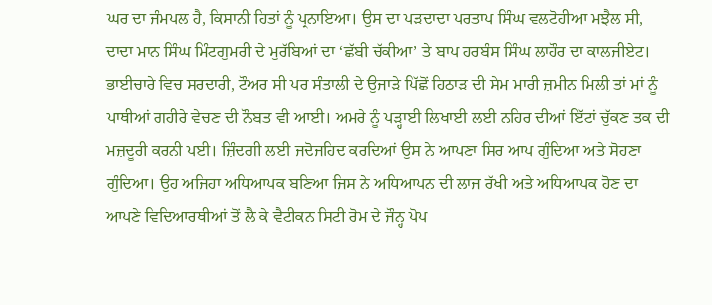ਘਰ ਦਾ ਜੰਮਪਲ ਹੈ, ਕਿਸਾਨੀ ਹਿਤਾਂ ਨੂੰ ਪ੍ਰਨਾਇਆ। ਉਸ ਦਾ ਪੜਦਾਦਾ ਪਰਤਾਪ ਸਿੰਘ ਵਲਟੋਹੀਆ ਮਝੈਲ ਸੀ, ਦਾਦਾ ਮਾਨ ਸਿੰਘ ਮਿੰਟਗੁਮਰੀ ਦੇ ਮੁਰੱਬਿਆਂ ਦਾ ‘ਛੱਬੀ ਚੱਕੀਆ’ ਤੇ ਬਾਪ ਹਰਬੰਸ ਸਿੰਘ ਲਾਹੌਰ ਦਾ ਕਾਲਜੀਏਟ। ਭਾਈਚਾਰੇ ਵਿਚ ਸਰਦਾਰੀ, ਟੌਅਰ ਸੀ ਪਰ ਸੰਤਾਲੀ ਦੇ ਉਜਾੜੇ ਪਿੱਛੋਂ ਹਿਠਾੜ ਦੀ ਸੇਮ ਮਾਰੀ ਜ਼ਮੀਨ ਮਿਲੀ ਤਾਂ ਮਾਂ ਨੂੰ ਪਾਥੀਆਂ ਗਹੀਰੇ ਵੇਚਣ ਦੀ ਨੌਬਤ ਵੀ ਆਈ। ਅਮਰੇ ਨੂੰ ਪੜ੍ਹਾਈ ਲਿਖਾਈ ਲਈ ਨਹਿਰ ਦੀਆਂ ਇੱਟਾਂ ਚੁੱਕਣ ਤਕ ਦੀ ਮਜ਼ਦੂਰੀ ਕਰਨੀ ਪਈ। ਜ਼ਿੰਦਗੀ ਲਈ ਜਦੋਜਹਿਦ ਕਰਦਿਆਂ ਉਸ ਨੇ ਆਪਣਾ ਸਿਰ ਆਪ ਗੁੰਦਿਆ ਅਤੇ ਸੋਹਣਾ ਗੁੰਦਿਆ। ਉਹ ਅਜਿਹਾ ਅਧਿਆਪਕ ਬਣਿਆ ਜਿਸ ਨੇ ਅਧਿਆਪਨ ਦੀ ਲਾਜ ਰੱਖੀ ਅਤੇ ਅਧਿਆਪਕ ਹੋਣ ਦਾ ਆਪਣੇ ਵਿਦਿਆਰਥੀਆਂ ਤੋਂ ਲੈ ਕੇ ਵੈਟੀਕਨ ਸਿਟੀ ਰੋਮ ਦੇ ਜੌਨ੍ਹ ਪੋਪ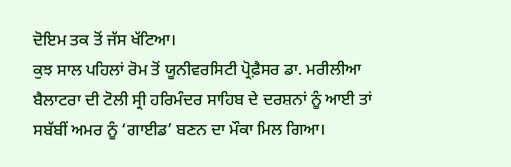ਦੋਇਮ ਤਕ ਤੋਂ ਜੱਸ ਖੱਟਿਆ।
ਕੁਝ ਸਾਲ ਪਹਿਲਾਂ ਰੋਮ ਤੋਂ ਯੂਨੀਵਰਸਿਟੀ ਪ੍ਰੋਫ਼ੈਸਰ ਡਾ. ਮਰੀਲੀਆ ਬੈਲਾਟਰਾ ਦੀ ਟੋਲੀ ਸ੍ਰੀ ਹਰਿਮੰਦਰ ਸਾਹਿਬ ਦੇ ਦਰਸ਼ਨਾਂ ਨੂੰ ਆਈ ਤਾਂ ਸਬੱਬੀਂ ਅਮਰ ਨੂੰ ‘ਗਾਈਡ’ ਬਣਨ ਦਾ ਮੌਕਾ ਮਿਲ ਗਿਆ।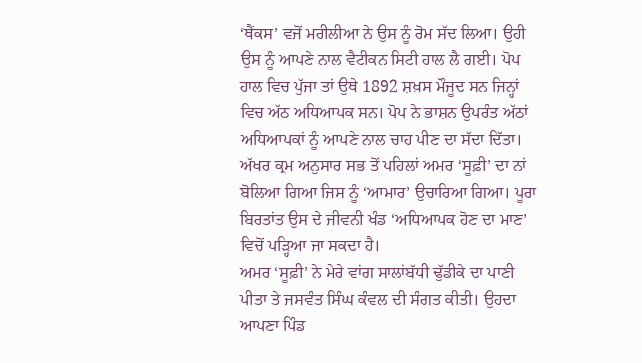‘ਥੈਂਕਸ’ ਵਜੋਂ ਮਰੀਲੀਆ ਨੇ ਉਸ ਨੂੰ ਰੋਮ ਸੱਦ ਲਿਆ। ਉਹੀ ਉਸ ਨੂੰ ਆਪਣੇ ਨਾਲ ਵੈਟੀਕਨ ਸਿਟੀ ਹਾਲ ਲੈ ਗਈ। ਪੋਪ ਹਾਲ ਵਿਚ ਪੁੱਜਾ ਤਾਂ ਉਥੇ 1892 ਸ਼ਖ਼ਸ ਮੌਜੂਦ ਸਨ ਜਿਨ੍ਹਾਂ ਵਿਚ ਅੱਠ ਅਧਿਆਪਕ ਸਨ। ਪੋਪ ਨੇ ਭਾਸ਼ਨ ਉਪਰੰਤ ਅੱਠਾਂ ਅਧਿਆਪਕਾਂ ਨੂੰ ਆਪਣੇ ਨਾਲ ਚਾਹ ਪੀਣ ਦਾ ਸੱਦਾ ਦਿੱਤਾ। ਅੱਖਰ ਕ੍ਰਮ ਅਨੁਸਾਰ ਸਭ ਤੋਂ ਪਹਿਲਾਂ ਅਮਰ ‘ਸੂਫ਼ੀ’ ਦਾ ਨਾਂ ਬੋਲਿਆ ਗਿਆ ਜਿਸ ਨੂੰ ‘ਆਮਾਰ’ ਉਚਾਰਿਆ ਗਿਆ। ਪੂਰਾ ਬਿਰਤਾਂਤ ਉਸ ਦੇ ਜੀਵਨੀ ਖੰਡ ‘ਅਧਿਆਪਕ ਹੋਣ ਦਾ ਮਾਣ’ ਵਿਚੋਂ ਪੜ੍ਹਿਆ ਜਾ ਸਕਦਾ ਹੈ।
ਅਮਰ ‘ਸੂਫ਼ੀ’ ਨੇ ਮੇਰੇ ਵਾਂਗ ਸਾਲਾਂਬੱਧੀ ਢੁੱਡੀਕੇ ਦਾ ਪਾਣੀ ਪੀਤਾ ਤੇ ਜਸਵੰਤ ਸਿੰਘ ਕੰਵਲ ਦੀ ਸੰਗਤ ਕੀਤੀ। ਉਹਦਾ ਆਪਣਾ ਪਿੰਡ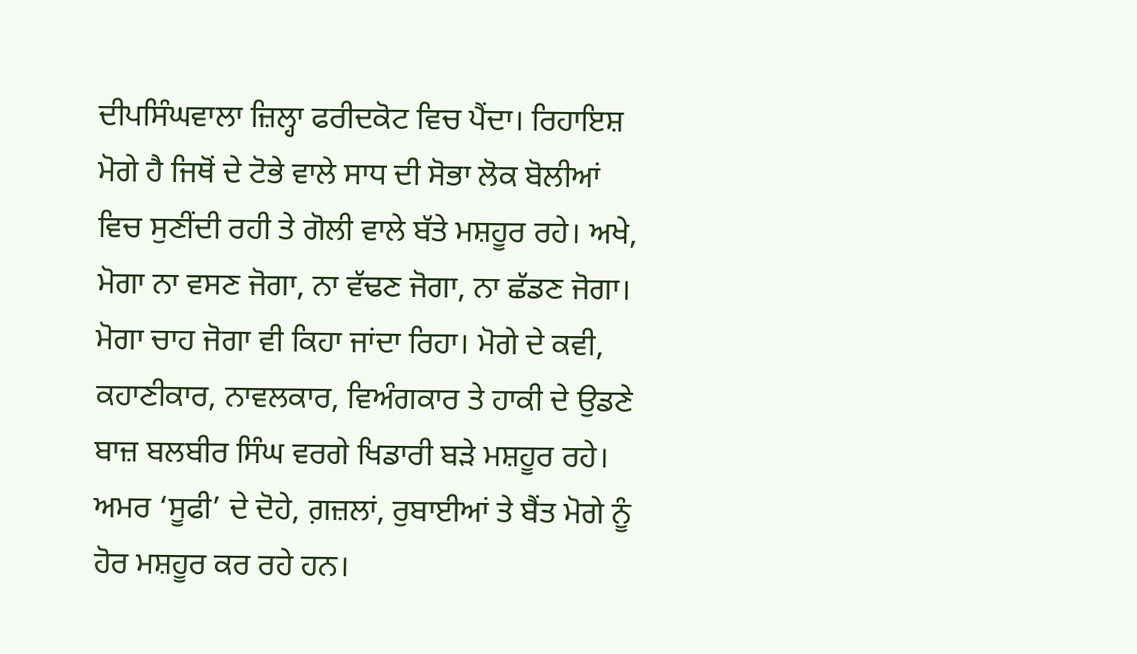ਦੀਪਸਿੰਘਵਾਲਾ ਜ਼ਿਲ੍ਹਾ ਫਰੀਦਕੋਟ ਵਿਚ ਪੈਂਦਾ। ਰਿਹਾਇਸ਼ ਮੋਗੇ ਹੈ ਜਿਥੋਂ ਦੇ ਟੋਭੇ ਵਾਲੇ ਸਾਧ ਦੀ ਸੋਭਾ ਲੋਕ ਬੋਲੀਆਂ ਵਿਚ ਸੁਣੀਂਦੀ ਰਹੀ ਤੇ ਗੋਲੀ ਵਾਲੇ ਬੱਤੇ ਮਸ਼ਹੂਰ ਰਹੇ। ਅਖੇ, ਮੋਗਾ ਨਾ ਵਸਣ ਜੋਗਾ, ਨਾ ਵੱਢਣ ਜੋਗਾ, ਨਾ ਛੱਡਣ ਜੋਗਾ। ਮੋਗਾ ਚਾਹ ਜੋਗਾ ਵੀ ਕਿਹਾ ਜਾਂਦਾ ਰਿਹਾ। ਮੋਗੇ ਦੇ ਕਵੀ, ਕਹਾਣੀਕਾਰ, ਨਾਵਲਕਾਰ, ਵਿਅੰਗਕਾਰ ਤੇ ਹਾਕੀ ਦੇ ਉਡਣੇ ਬਾਜ਼ ਬਲਬੀਰ ਸਿੰਘ ਵਰਗੇ ਖਿਡਾਰੀ ਬੜੇ ਮਸ਼ਹੂਰ ਰਹੇ। ਅਮਰ ‘ਸੂਫੀ’ ਦੇ ਦੋਹੇ, ਗ਼ਜ਼ਲਾਂ, ਰੁਬਾਈਆਂ ਤੇ ਬੈਂਤ ਮੋਗੇ ਨੂੰ ਹੋਰ ਮਸ਼ਹੂਰ ਕਰ ਰਹੇ ਹਨ।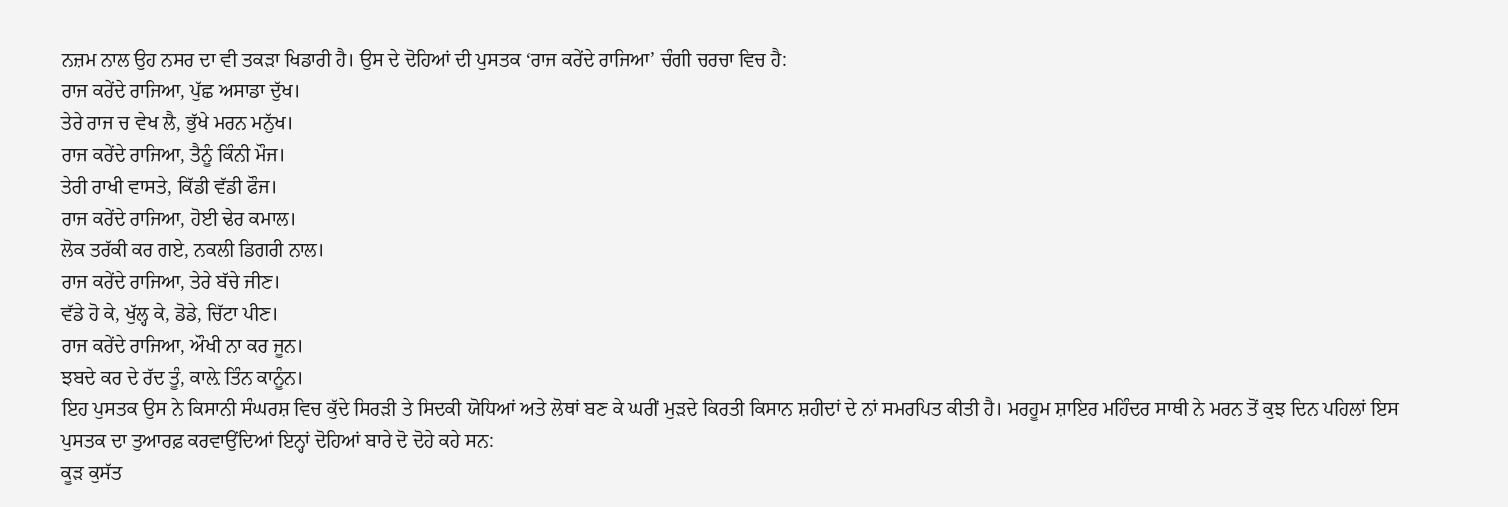ਨਜ਼ਮ ਨਾਲ ਉਹ ਨਸਰ ਦਾ ਵੀ ਤਕੜਾ ਖਿਡਾਰੀ ਹੈ। ਉਸ ਦੇ ਦੋਹਿਆਂ ਦੀ ਪੁਸਤਕ ‘ਰਾਜ ਕਰੇਂਦੇ ਰਾਜਿਆ’ ਚੰਗੀ ਚਰਚਾ ਵਿਚ ਹੈ:
ਰਾਜ ਕਰੇਂਦੇ ਰਾਜਿਆ, ਪੁੱਛ ਅਸਾਡਾ ਦੁੱਖ।
ਤੇਰੇ ਰਾਜ ਚ ਵੇਖ ਲੈ, ਭੁੱਖੇ ਮਰਨ ਮਨੁੱਖ।
ਰਾਜ ਕਰੇਂਦੇ ਰਾਜਿਆ, ਤੈਨੂੰ ਕਿੰਨੀ ਮੌਜ।
ਤੇਰੀ ਰਾਖੀ ਵਾਸਤੇ, ਕਿੱਡੀ ਵੱਡੀ ਫੌਜ।
ਰਾਜ ਕਰੇਂਦੇ ਰਾਜਿਆ, ਹੋਈ ਢੇਰ ਕਮਾਲ।
ਲੋਕ ਤਰੱਕੀ ਕਰ ਗਏ, ਨਕਲੀ ਡਿਗਰੀ ਨਾਲ।
ਰਾਜ ਕਰੇਂਦੇ ਰਾਜਿਆ, ਤੇਰੇ ਬੱਚੇ ਜੀਣ।
ਵੱਡੇ ਹੋ ਕੇ, ਖੁੱਲ੍ਹ ਕੇ, ਡੋਡੇ, ਚਿੱਟਾ ਪੀਣ।
ਰਾਜ ਕਰੇਂਦੇ ਰਾਜਿਆ, ਔਖੀ ਨਾ ਕਰ ਜੂਨ।
ਝਬਦੇ ਕਰ ਦੇ ਰੱਦ ਤੂੰ, ਕਾਲ਼ੇ ਤਿੰਨ ਕਾਨੂੰਨ।
ਇਹ ਪੁਸਤਕ ਉਸ ਨੇ ਕਿਸਾਨੀ ਸੰਘਰਸ਼ ਵਿਚ ਕੁੱਦੇ ਸਿਰੜੀ ਤੇ ਸਿਦਕੀ ਯੋਧਿਆਂ ਅਤੇ ਲੋਥਾਂ ਬਣ ਕੇ ਘਰੀਂ ਮੁੜਦੇ ਕਿਰਤੀ ਕਿਸਾਨ ਸ਼ਹੀਦਾਂ ਦੇ ਨਾਂ ਸਮਰਪਿਤ ਕੀਤੀ ਹੈ। ਮਰਹੂਮ ਸ਼ਾਇਰ ਮਹਿੰਦਰ ਸਾਥੀ ਨੇ ਮਰਨ ਤੋਂ ਕੁਝ ਦਿਨ ਪਹਿਲਾਂ ਇਸ ਪੁਸਤਕ ਦਾ ਤੁਆਰਫ਼ ਕਰਵਾਉਂਦਿਆਂ ਇਨ੍ਹਾਂ ਦੋਹਿਆਂ ਬਾਰੇ ਦੋ ਦੋਹੇ ਕਹੇ ਸਨ:
ਕੂੜ ਕੁਸੱਤ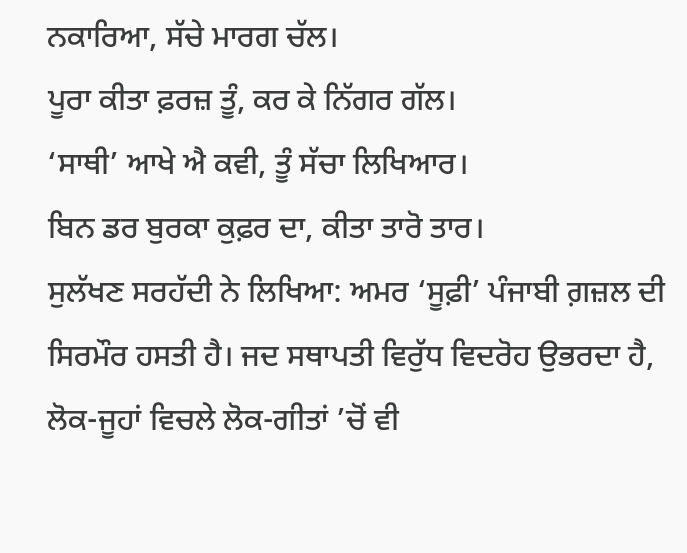ਨਕਾਰਿਆ, ਸੱਚੇ ਮਾਰਗ ਚੱਲ।
ਪੂਰਾ ਕੀਤਾ ਫ਼ਰਜ਼ ਤੂੰ, ਕਰ ਕੇ ਨਿੱਗਰ ਗੱਲ।
‘ਸਾਥੀ’ ਆਖੇ ਐ ਕਵੀ, ਤੂੰ ਸੱਚਾ ਲਿਖਿਆਰ।
ਬਿਨ ਡਰ ਬੁਰਕਾ ਕੁਫ਼ਰ ਦਾ, ਕੀਤਾ ਤਾਰੋ ਤਾਰ।
ਸੁਲੱਖਣ ਸਰਹੱਦੀ ਨੇ ਲਿਖਿਆ: ਅਮਰ ‘ਸੂਫ਼ੀ’ ਪੰਜਾਬੀ ਗ਼ਜ਼ਲ ਦੀ ਸਿਰਮੌਰ ਹਸਤੀ ਹੈ। ਜਦ ਸਥਾਪਤੀ ਵਿਰੁੱਧ ਵਿਦਰੋਹ ਉਭਰਦਾ ਹੈ, ਲੋਕ-ਜੂਹਾਂ ਵਿਚਲੇ ਲੋਕ-ਗੀਤਾਂ ’ਚੋਂ ਵੀ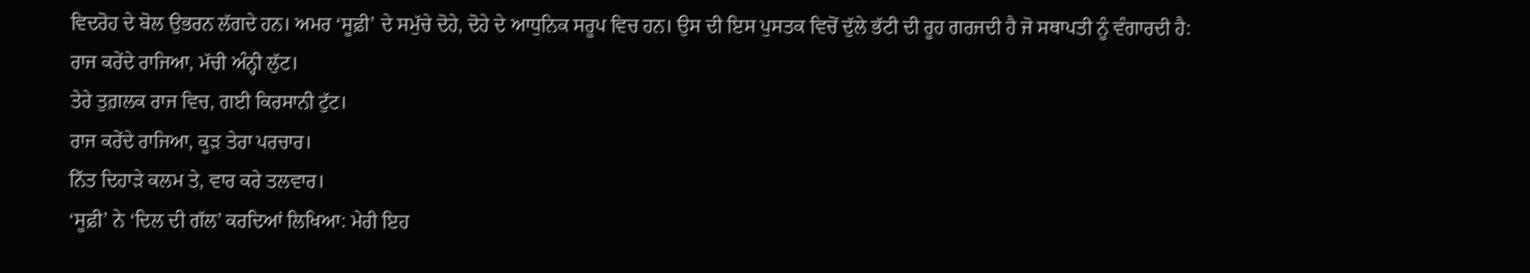ਵਿਦਰੋਹ ਦੇ ਬੋਲ ਉਭਰਨ ਲੱਗਦੇ ਹਨ। ਅਮਰ ‘ਸੂਫ਼ੀ’ ਦੇ ਸਮੁੱਚੇ ਦੋਹੇ, ਦੋਹੇ ਦੇ ਆਧੁਨਿਕ ਸਰੂਪ ਵਿਚ ਹਨ। ਉਸ ਦੀ ਇਸ ਪੁਸਤਕ ਵਿਚੋਂ ਦੁੱਲੇ ਭੱਟੀ ਦੀ ਰੂਹ ਗਰਜਦੀ ਹੈ ਜੋ ਸਥਾਪਤੀ ਨੂੰ ਵੰਗਾਰਦੀ ਹੈ:
ਰਾਜ ਕਰੇਂਦੇ ਰਾਜਿਆ, ਮੱਚੀ ਅੰਨ੍ਹੀ ਲੁੱਟ।
ਤੇਰੇ ਤੁਗ਼ਲਕ ਰਾਜ ਵਿਚ, ਗਈ ਕਿਰਸਾਨੀ ਟੁੱਟ।
ਰਾਜ ਕਰੇਂਦੇ ਰਾਜਿਆ, ਕੂੜ ਤੇਰਾ ਪਰਚਾਰ।
ਨਿੱਤ ਦਿਹਾੜੇ ਕਲਮ ਤੇ, ਵਾਰ ਕਰੇ ਤਲਵਾਰ।
‘ਸੂਫ਼ੀ’ ਨੇ ‘ਦਿਲ ਦੀ ਗੱਲ’ ਕਰਦਿਆਂ ਲਿਖਿਆ: ਮੇਰੀ ਇਹ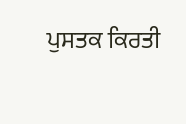ਪੁਸਤਕ ਕਿਰਤੀ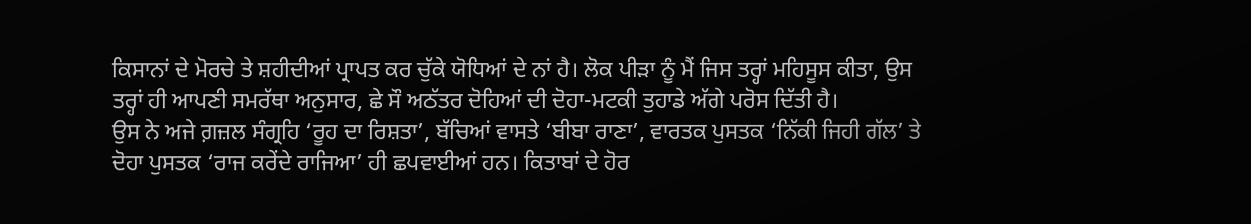ਕਿਸਾਨਾਂ ਦੇ ਮੋਰਚੇ ਤੇ ਸ਼ਹੀਦੀਆਂ ਪ੍ਰਾਪਤ ਕਰ ਚੁੱਕੇ ਯੋਧਿਆਂ ਦੇ ਨਾਂ ਹੈ। ਲੋਕ ਪੀੜਾ ਨੂੰ ਮੈਂ ਜਿਸ ਤਰ੍ਹਾਂ ਮਹਿਸੂਸ ਕੀਤਾ, ਉਸ ਤਰ੍ਹਾਂ ਹੀ ਆਪਣੀ ਸਮਰੱਥਾ ਅਨੁਸਾਰ, ਛੇ ਸੌ ਅਠੱਤਰ ਦੋਹਿਆਂ ਦੀ ਦੋਹਾ-ਮਟਕੀ ਤੁਹਾਡੇ ਅੱਗੇ ਪਰੋਸ ਦਿੱਤੀ ਹੈ।
ਉਸ ਨੇ ਅਜੇ ਗ਼ਜ਼ਲ ਸੰਗ੍ਰਹਿ ‘ਰੂਹ ਦਾ ਰਿਸ਼ਤਾ’, ਬੱਚਿਆਂ ਵਾਸਤੇ ‘ਬੀਬਾ ਰਾਣਾ’, ਵਾਰਤਕ ਪੁਸਤਕ ‘ਨਿੱਕੀ ਜਿਹੀ ਗੱਲ’ ਤੇ ਦੋਹਾ ਪੁਸਤਕ ‘ਰਾਜ ਕਰੇਂਦੇ ਰਾਜਿਆ’ ਹੀ ਛਪਵਾਈਆਂ ਹਨ। ਕਿਤਾਬਾਂ ਦੇ ਹੋਰ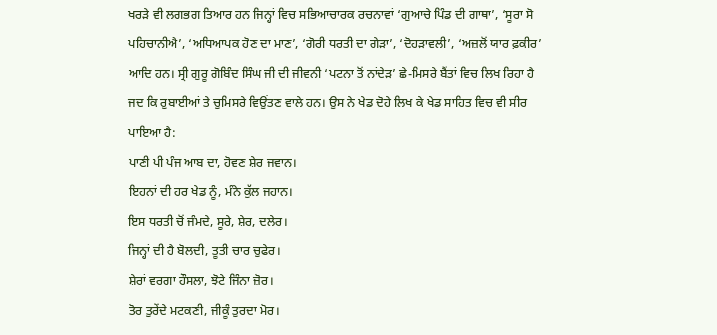ਖਰੜੇ ਵੀ ਲਗਭਗ ਤਿਆਰ ਹਨ ਜਿਨ੍ਹਾਂ ਵਿਚ ਸਭਿਆਚਾਰਕ ਰਚਨਾਵਾਂ ‘ਗੁਆਚੇ ਪਿੰਡ ਦੀ ਗਾਥਾ’, ‘ਸੂਰਾ ਸੋ ਪਹਿਚਾਨੀਐ’, ‘ਅਧਿਆਪਕ ਹੋਣ ਦਾ ਮਾਣ’, ‘ਗੋਰੀ ਧਰਤੀ ਦਾ ਗੇੜਾ’, ‘ਦੋਹੜਾਵਲੀ’, ‘ਅਜ਼ਲੋਂ ਯਾਰ ਫ਼ਕੀਰ’ ਆਦਿ ਹਨ। ਸ੍ਰੀ ਗੁਰੂ ਗੋਬਿੰਦ ਸਿੰਘ ਜੀ ਦੀ ਜੀਵਨੀ ‘ਪਟਨਾ ਤੋਂ ਨਾਂਦੇੜ’ ਛੇ-ਮਿਸਰੇ ਬੈਂਤਾਂ ਵਿਚ ਲਿਖ ਰਿਹਾ ਹੈ ਜਦ ਕਿ ਰੁਬਾਈਆਂ ਤੇ ਚੁਮਿਸਰੇ ਵਿਉਂਤਣ ਵਾਲੇ ਹਨ। ਉਸ ਨੇ ਖੇਡ ਦੋਹੇ ਲਿਖ ਕੇ ਖੇਡ ਸਾਹਿਤ ਵਿਚ ਵੀ ਸੀਰ ਪਾਇਆ ਹੈ:
ਪਾਣੀ ਪੀ ਪੰਜ ਆਬ ਦਾ, ਹੋਵਣ ਸ਼ੇਰ ਜਵਾਨ।
ਇਹਨਾਂ ਦੀ ਹਰ ਖੇਡ ਨੂੰ, ਮੰਨੇ ਕੁੱਲ ਜਹਾਨ।
ਇਸ ਧਰਤੀ ਚੋਂ ਜੰਮਦੇ, ਸੂਰੇ, ਸ਼ੇਰ, ਦਲੇਰ।
ਜਿਨ੍ਹਾਂ ਦੀ ਹੈ ਬੋਲਦੀ, ਤੂਤੀ ਚਾਰ ਚੁਫੇਰ।
ਸ਼ੇਰਾਂ ਵਰਗਾ ਹੌਸਲਾ, ਝੋਟੇ ਜਿੰਨਾ ਜ਼ੋਰ।
ਤੋਰ ਤੁਰੇਂਦੇ ਮਟਕਣੀ, ਜੀਕੂੰ ਤੁਰਦਾ ਮੋਰ।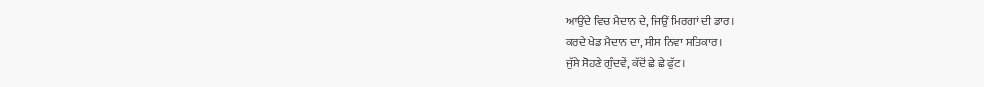ਆਉਂਦੇ ਵਿਚ ਮੈਦਾਨ ਦੇ, ਜਿਉਂ ਮਿਰਗਾਂ ਦੀ ਡਾਰ।
ਕਰਦੇ ਖੇਡ ਮੈਦਾਨ ਦਾ, ਸੀਸ ਨਿਵਾ ਸਤਿਕਾਰ।
ਜੁੱਸੇ ਸੋਹਣੇ ਗੁੰਦਵੇਂ, ਕੱਦੋਂ ਛੇ ਛੇ ਫੁੱਟ।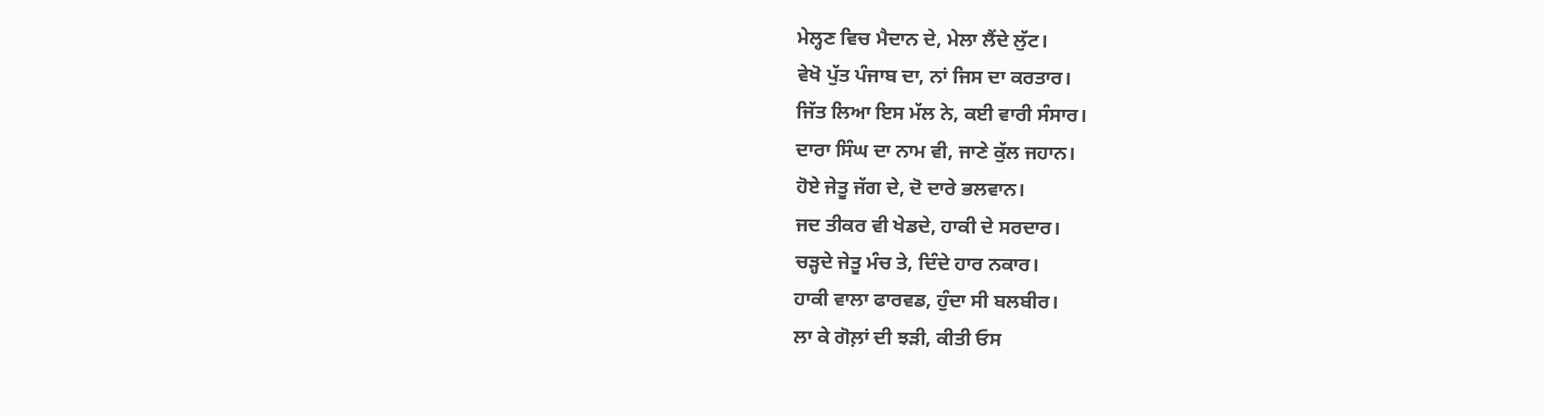ਮੇਲ੍ਹਣ ਵਿਚ ਮੈਦਾਨ ਦੇ, ਮੇਲਾ ਲੈਂਦੇ ਲੁੱਟ।
ਵੇਖੋ ਪੁੱਤ ਪੰਜਾਬ ਦਾ, ਨਾਂ ਜਿਸ ਦਾ ਕਰਤਾਰ।
ਜਿੱਤ ਲਿਆ ਇਸ ਮੱਲ ਨੇ, ਕਈ ਵਾਰੀ ਸੰਸਾਰ।
ਦਾਰਾ ਸਿੰਘ ਦਾ ਨਾਮ ਵੀ, ਜਾਣੇ ਕੁੱਲ ਜਹਾਨ।
ਹੋਏ ਜੇਤੂ ਜੱਗ ਦੇ, ਦੋ ਦਾਰੇ ਭਲਵਾਨ।
ਜਦ ਤੀਕਰ ਵੀ ਖੇਡਦੇ, ਹਾਕੀ ਦੇ ਸਰਦਾਰ।
ਚੜ੍ਹਦੇ ਜੇਤੂ ਮੰਚ ਤੇ, ਦਿੰਦੇ ਹਾਰ ਨਕਾਰ।
ਹਾਕੀ ਵਾਲਾ ਫਾਰਵਡ, ਹੁੰਦਾ ਸੀ ਬਲਬੀਰ।
ਲਾ ਕੇ ਗੋਲ਼ਾਂ ਦੀ ਝੜੀ, ਕੀਤੀ ਓਸ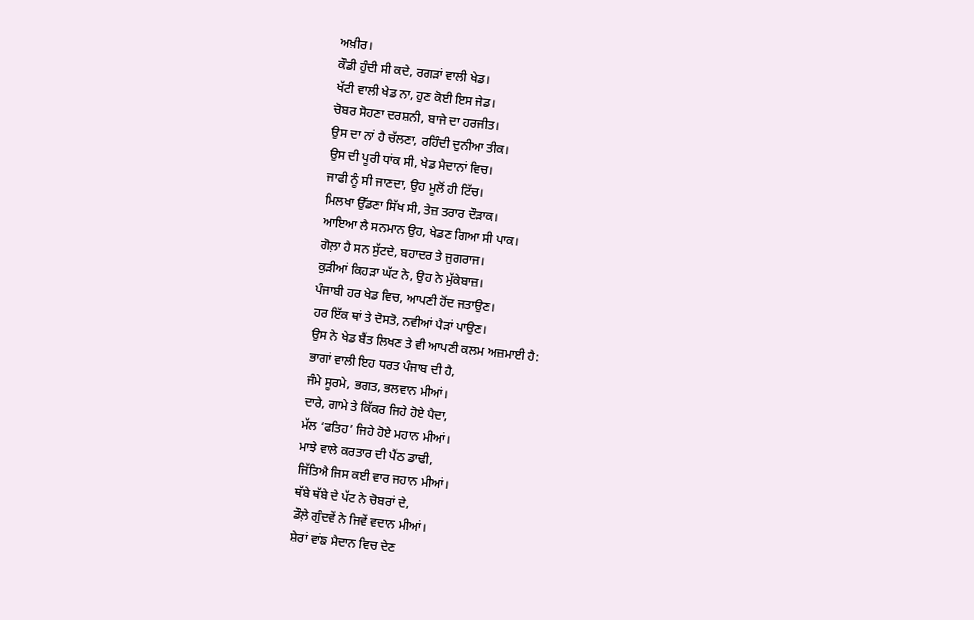ਅਖ਼ੀਰ।
ਕੌਡੀ ਹੁੰਦੀ ਸੀ ਕਦੇ, ਰਗੜਾਂ ਵਾਲੀ ਖੇਡ।
ਖੱਟੀ ਵਾਲੀ ਖੇਡ ਨਾ, ਹੁਣ ਕੋਈ ਇਸ ਜੇਡ।
ਚੋਬਰ ਸੋਹਣਾ ਦਰਸ਼ਨੀ, ਬਾਜੇ ਦਾ ਹਰਜੀਤ।
ਉਸ ਦਾ ਨਾਂ ਹੈ ਚੱਲਣਾ, ਰਹਿੰਦੀ ਦੁਨੀਆ ਤੀਕ।
ਉਸ ਦੀ ਪੂਰੀ ਧਾਂਕ ਸੀ, ਖੇਡ ਮੈਦਾਨਾਂ ਵਿਚ।
ਜਾਫੀ ਨੂੰ ਸੀ ਜਾਣਦਾ, ਉਹ ਮੂਲੋਂ ਹੀ ਟਿੱਚ।
ਮਿਲਖਾ ਉੱਡਣਾ ਸਿੱਖ ਸੀ, ਤੇਜ਼ ਤਰਾਰ ਦੌੜਾਕ।
ਆਇਆ ਲੈ ਸਨਮਾਨ ਉਹ, ਖੇਡਣ ਗਿਆ ਸੀ ਪਾਕ।
ਗੋਲ਼ਾ ਹੈ ਸਨ ਸੁੱਟਦੇ, ਬਹਾਦਰ ਤੇ ਜੁਗਰਾਜ।
ਕੁੜੀਆਂ ਕਿਹੜਾ ਘੱਟ ਨੇ, ਉਹ ਨੇ ਮੁੱਕੇਬਾਜ਼।
ਪੰਜਾਬੀ ਹਰ ਖੇਡ ਵਿਚ, ਆਪਣੀ ਹੋਂਦ ਜਤਾਉਣ।
ਹਰ ਇੱਕ ਥਾਂ ਤੇ ਦੋਸਤੋ, ਨਵੀਆਂ ਪੈੜਾਂ ਪਾਉਣ।
ਉਸ ਨੇ ਖੇਡ ਬੈਂਤ ਲਿਖਣ ਤੇ ਵੀ ਆਪਣੀ ਕਲਮ ਅਜ਼ਮਾਈ ਹੈ:
ਭਾਗਾਂ ਵਾਲੀ ਇਹ ਧਰਤ ਪੰਜਾਬ ਦੀ ਹੈ,
ਜੰਮੇ ਸੂਰਮੇ, ਭਗਤ, ਭਲਵਾਨ ਮੀਆਂ।
ਦਾਰੇ, ਗਾਮੇ ਤੇ ਕਿੱਕਰ ਜਿਹੇ ਹੋਏ ਪੈਦਾ,
ਮੱਲ ‘ਫਤਿਹ’ ਜਿਹੇ ਹੋਏ ਮਹਾਨ ਮੀਆਂ।
ਮਾਝੇ ਵਾਲੇ ਕਰਤਾਰ ਦੀ ਪੈਂਠ ਡਾਢੀ,
ਜਿੱਤਿਐ ਜਿਸ ਕਈ ਵਾਰ ਜਹਾਨ ਮੀਆਂ।
ਥੱਬੇ ਥੱਬੇ ਦੇ ਪੱਟ ਨੇ ਚੋਬਰਾਂ ਦੇ,
ਡੌਲ਼ੇ ਗੁੰਦਵੇਂ ਨੇ ਜਿਵੇਂ ਵਦਾਨ ਮੀਆਂ।
ਸ਼ੇਰਾਂ ਵਾਂਙ ਮੈਦਾਨ ਵਿਚ ਦੇਣ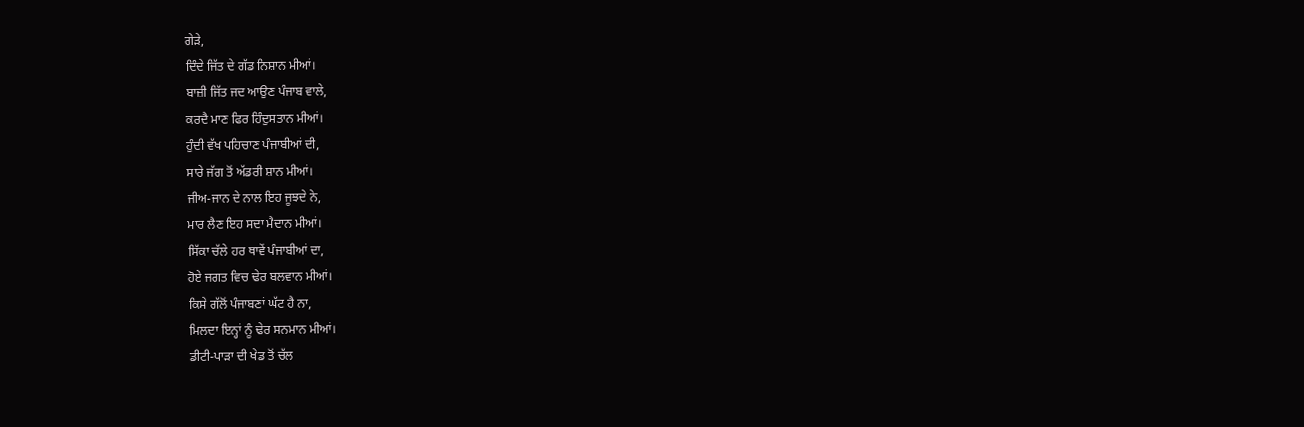ਗੇੜੇ,
ਦਿੰਦੇ ਜਿੱਤ ਦੇ ਗੱਡ ਨਿਸ਼ਾਨ ਮੀਆਂ।
ਬਾਜ਼ੀ ਜਿੱਤ ਜਦ ਆਉਣ ਪੰਜਾਬ ਵਾਲੇ,
ਕਰਦੈ ਮਾਣ ਫਿਰ ਹਿੰਦੁਸਤਾਨ ਮੀਆਂ।
ਹੁੰਦੀ ਵੱਖ ਪਹਿਚਾਣ ਪੰਜਾਬੀਆਂ ਦੀ,
ਸਾਰੇ ਜੱਗ ਤੋਂ ਅੱਡਰੀ ਸ਼ਾਨ ਮੀਆਂ।
ਜੀਅ-ਜਾਨ ਦੇ ਨਾਲ ਇਹ ਜੂਝਦੇ ਨੇ,
ਮਾਰ ਲੈਣ ਇਹ ਸਦਾ ਮੈਦਾਨ ਮੀਆਂ।
ਸਿੱਕਾ ਚੱਲੇ ਹਰ ਥਾਵੇਂ ਪੰਜਾਬੀਆਂ ਦਾ,
ਹੋਏ ਜਗਤ ਵਿਚ ਢੇਰ ਬਲਵਾਨ ਮੀਆਂ।
ਕਿਸੇ ਗੱਲੋਂ ਪੰਜਾਬਣਾਂ ਘੱਟ ਹੈ ਨਾ,
ਮਿਲਦਾ ਇਨ੍ਹਾਂ ਨੂੰ ਢੇਰ ਸਨਮਾਨ ਮੀਆਂ।
ਡੀਟੀ-ਪਾੜਾ ਦੀ ਖੇਡ ਤੋਂ ਚੱਲ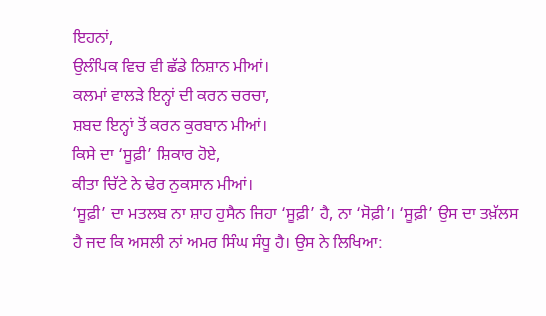ਇਹਨਾਂ,
ਉਲੰਪਿਕ ਵਿਚ ਵੀ ਛੱਡੇ ਨਿਸ਼ਾਨ ਮੀਆਂ।
ਕਲਮਾਂ ਵਾਲੜੇ ਇਨ੍ਹਾਂ ਦੀ ਕਰਨ ਚਰਚਾ,
ਸ਼ਬਦ ਇਨ੍ਹਾਂ ਤੋਂ ਕਰਨ ਕੁਰਬਾਨ ਮੀਆਂ।
ਕਿਸੇ ਦਾ ‘ਸੂਫ਼ੀ’ ਸ਼ਿਕਾਰ ਹੋਏ,
ਕੀਤਾ ਚਿੱਟੇ ਨੇ ਢੇਰ ਨੁਕਸਾਨ ਮੀਆਂ।
‘ਸੂਫ਼ੀ’ ਦਾ ਮਤਲਬ ਨਾ ਸ਼ਾਹ ਹੁਸੈਨ ਜਿਹਾ ‘ਸੂਫ਼ੀ’ ਹੈ, ਨਾ ‘ਸੋਫ਼ੀ’। ‘ਸੂਫ਼ੀ’ ਉਸ ਦਾ ਤਖ਼ੱਲਸ ਹੈ ਜਦ ਕਿ ਅਸਲੀ ਨਾਂ ਅਮਰ ਸਿੰਘ ਸੰਧੂ ਹੈ। ਉਸ ਨੇ ਲਿਖਿਆ: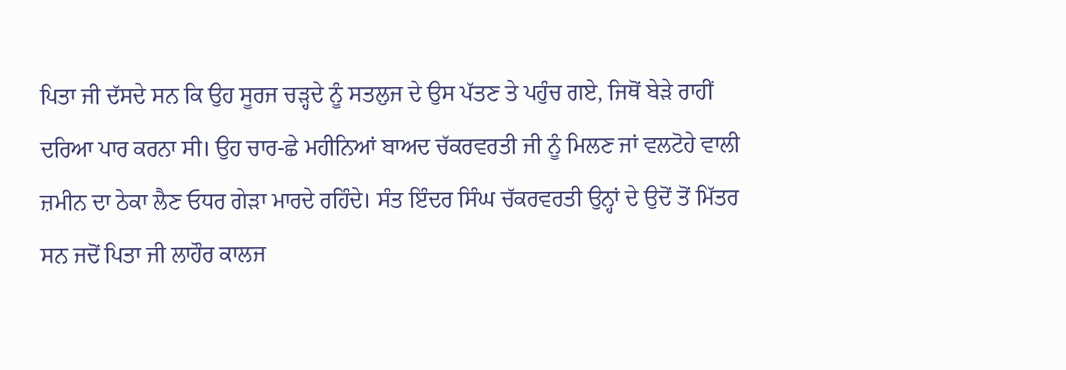ਪਿਤਾ ਜੀ ਦੱਸਦੇ ਸਨ ਕਿ ਉਹ ਸੂਰਜ ਚੜ੍ਹਦੇ ਨੂੰ ਸਤਲੁਜ ਦੇ ਉਸ ਪੱਤਣ ਤੇ ਪਹੁੰਚ ਗਏ, ਜਿਥੋਂ ਬੇੜੇ ਰਾਹੀਂ ਦਰਿਆ ਪਾਰ ਕਰਨਾ ਸੀ। ਉਹ ਚਾਰ-ਛੇ ਮਹੀਨਿਆਂ ਬਾਅਦ ਚੱਕਰਵਰਤੀ ਜੀ ਨੂੰ ਮਿਲਣ ਜਾਂ ਵਲਟੋਹੇ ਵਾਲੀ ਜ਼ਮੀਨ ਦਾ ਠੇਕਾ ਲੈਣ ਓਧਰ ਗੇੜਾ ਮਾਰਦੇ ਰਹਿੰਦੇ। ਸੰਤ ਇੰਦਰ ਸਿੰਘ ਚੱਕਰਵਰਤੀ ਉਨ੍ਹਾਂ ਦੇ ਉਦੋਂ ਤੋਂ ਮਿੱਤਰ ਸਨ ਜਦੋਂ ਪਿਤਾ ਜੀ ਲਾਹੌਰ ਕਾਲਜ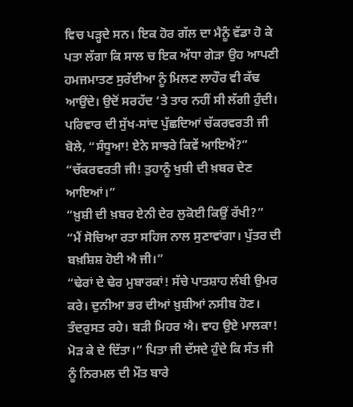ਵਿਚ ਪੜ੍ਹਦੇ ਸਨ। ਇਕ ਹੋਰ ਗੱਲ ਦਾ ਮੈਨੂੰ ਵੱਡਾ ਹੋ ਕੇ ਪਤਾ ਲੱਗਾ ਕਿ ਸਾਲ ਚ ਇਕ ਅੱਧਾ ਗੇੜਾ ਉਹ ਆਪਣੀ ਹਮਜਮਾਤਣ ਸੁਰੱਈਆ ਨੂੰ ਮਿਲਣ ਲਾਹੌਰ ਵੀ ਕੱਢ ਆਉਂਦੇ। ਉਦੋਂ ਸਰਹੱਦ ‘ਤੇ ਤਾਰ ਨਹੀਂ ਸੀ ਲੱਗੀ ਹੁੰਦੀ।
ਪਰਿਵਾਰ ਦੀ ਸੁੱਖ-ਸਾਂਦ ਪੁੱਛਦਿਆਂ ਚੱਕਰਵਰਤੀ ਜੀ ਬੋਲੇ, “ਸੰਧੂਆ! ਏਨੇ ਸਾਝਰੇ ਕਿਵੇਂ ਆਇਐਂ?”
“ਚੱਕਰਵਰਤੀ ਜੀ! ਤੁਹਾਨੂੰ ਖੁਸ਼ੀ ਦੀ ਖ਼ਬਰ ਦੇਣ ਆਇਆਂ।”
“ਖ਼ੁਸ਼ੀ ਦੀ ਖ਼ਬਰ ਏਨੀ ਦੇਰ ਲੁਕੋਈ ਕਿਉਂ ਰੱਖੀ?”
“ਮੈਂ ਸੋਚਿਆ ਰਤਾ ਸਹਿਜ ਨਾਲ ਸੁਣਾਵਾਂਗਾ। ਪੁੱਤਰ ਦੀ ਬਖ਼ਸ਼ਿਸ਼ ਹੋਈ ਐ ਜੀ।”
“ਢੇਰਾਂ ਦੇ ਢੇਰ ਮੁਬਾਰਕਾਂ! ਸੱਚੇ ਪਾਤਸ਼ਾਹ ਲੰਬੀ ਉਮਰ ਕਰੇ। ਦੁਨੀਆ ਭਰ ਦੀਆਂ ਖ਼ੁਸ਼ੀਆਂ ਨਸੀਬ ਹੋਣ। ਤੰਦਰੁਸਤ ਰਹੇ। ਬੜੀ ਮਿਹਰ ਐ। ਵਾਹ ਉਏ ਮਾਲਕਾ! ਮੋੜ ਕੇ ਦੇ ਦਿੱਤਾ।” ਪਿਤਾ ਜੀ ਦੱਸਦੇ ਹੁੰਦੇ ਕਿ ਸੰਤ ਜੀ ਨੂੰ ਨਿਰਮਲ ਦੀ ਮੌਤ ਬਾਰੇ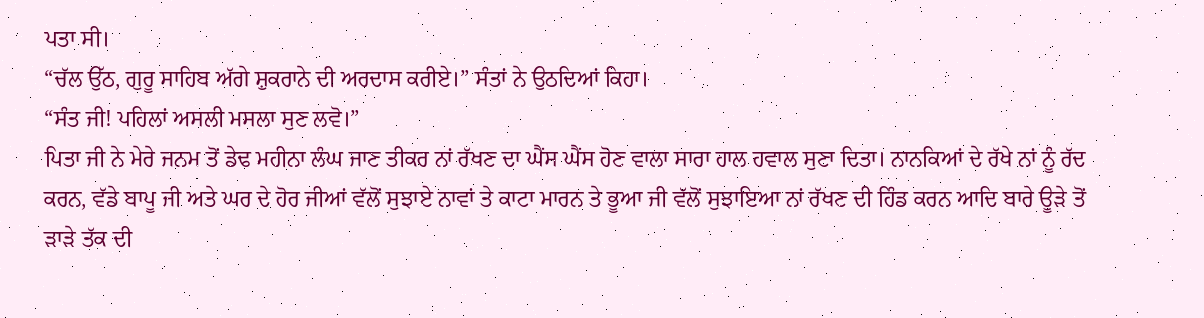ਪਤਾ ਸੀ।
“ਚੱਲ ਉੱਠ, ਗੁਰੂ ਸਾਹਿਬ ਅੱਗੇ ਸ਼ੁਕਰਾਨੇ ਦੀ ਅਰਦਾਸ ਕਰੀਏ।” ਸੰਤਾਂ ਨੇ ਉਠਦਿਆਂ ਕਿਹਾ।
“ਸੰਤ ਜੀ! ਪਹਿਲਾਂ ਅਸਲੀ ਮਸਲਾ ਸੁਣ ਲਵੋ।”
ਪਿਤਾ ਜੀ ਨੇ ਮੇਰੇ ਜਨਮ ਤੋਂ ਡੇਢ ਮਹੀਨਾ ਲੰਘ ਜਾਣ ਤੀਕਰ ਨਾਂ ਰੱਖਣ ਦਾ ਘੈਂਸ ਘੈਂਸ ਹੋਣ ਵਾਲਾ ਸਾਰਾ ਹਾਲ ਹਵਾਲ ਸੁਣਾ ਦਿਤਾ। ਨਾਨਕਿਆਂ ਦੇ ਰੱਖੇ ਨਾਂ ਨੂੰ ਰੱਦ ਕਰਨ, ਵੱਡੇ ਬਾਪੂ ਜੀ ਅਤੇ ਘਰ ਦੇ ਹੋਰ ਜੀਆਂ ਵੱਲੋਂ ਸੁਝਾਏ ਨਾਵਾਂ ਤੇ ਕਾਟਾ ਮਾਰਨ ਤੇ ਭੂਆ ਜੀ ਵੱਲੋਂ ਸੁਝਾਇਆ ਨਾਂ ਰੱਖਣ ਦੀ ਹਿੰਡ ਕਰਨ ਆਦਿ ਬਾਰੇ ਊੜੇ ਤੋਂ ੜਾੜੇ ਤੱਕ ਦੀ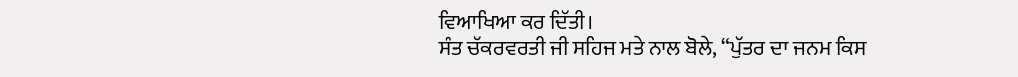ਵਿਆਖਿਆ ਕਰ ਦਿੱਤੀ।
ਸੰਤ ਚੱਕਰਵਰਤੀ ਜੀ ਸਹਿਜ ਮਤੇ ਨਾਲ ਬੋਲੇ, “ਪੁੱਤਰ ਦਾ ਜਨਮ ਕਿਸ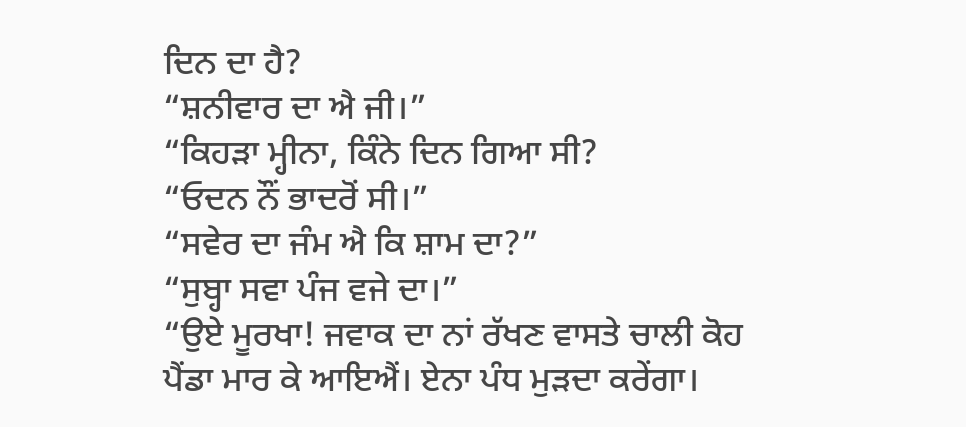ਦਿਨ ਦਾ ਹੈ?
“ਸ਼ਨੀਵਾਰ ਦਾ ਐ ਜੀ।”
“ਕਿਹੜਾ ਮ੍ਹੀਨਾ, ਕਿੰਨੇ ਦਿਨ ਗਿਆ ਸੀ?
“ਓਦਨ ਨੌਂ ਭਾਦਰੋਂ ਸੀ।”
“ਸਵੇਰ ਦਾ ਜੰਮ ਐ ਕਿ ਸ਼ਾਮ ਦਾ?”
“ਸੁਬ੍ਹਾ ਸਵਾ ਪੰਜ ਵਜੇ ਦਾ।”
“ਉਏ ਮੂਰਖਾ! ਜਵਾਕ ਦਾ ਨਾਂ ਰੱਖਣ ਵਾਸਤੇ ਚਾਲੀ ਕੋਹ ਪੈਂਡਾ ਮਾਰ ਕੇ ਆਇਐਂ। ਏਨਾ ਪੰਧ ਮੁੜਦਾ ਕਰੇਂਗਾ।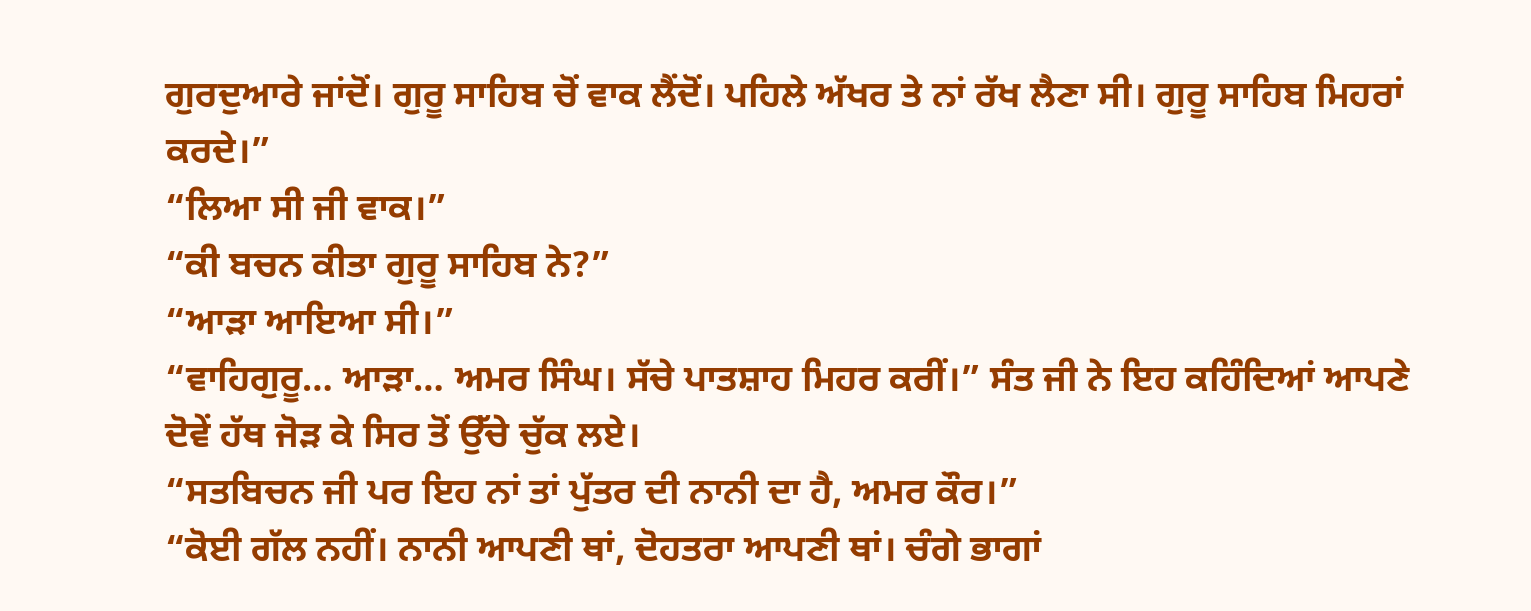ਗੁਰਦੁਆਰੇ ਜਾਂਦੋਂ। ਗੁਰੂ ਸਾਹਿਬ ਚੋਂ ਵਾਕ ਲੈਂਦੋਂ। ਪਹਿਲੇ ਅੱਖਰ ਤੇ ਨਾਂ ਰੱਖ ਲੈਣਾ ਸੀ। ਗੁਰੂ ਸਾਹਿਬ ਮਿਹਰਾਂ ਕਰਦੇ।”
“ਲਿਆ ਸੀ ਜੀ ਵਾਕ।”
“ਕੀ ਬਚਨ ਕੀਤਾ ਗੁਰੂ ਸਾਹਿਬ ਨੇ?”
“ਆੜਾ ਆਇਆ ਸੀ।”
“ਵਾਹਿਗੁਰੂ… ਆੜਾ… ਅਮਰ ਸਿੰਘ। ਸੱਚੇ ਪਾਤਸ਼ਾਹ ਮਿਹਰ ਕਰੀਂ।” ਸੰਤ ਜੀ ਨੇ ਇਹ ਕਹਿੰਦਿਆਂ ਆਪਣੇ ਦੋਵੇਂ ਹੱਥ ਜੋੜ ਕੇ ਸਿਰ ਤੋਂ ਉੱਚੇ ਚੁੱਕ ਲਏ।
“ਸਤਬਿਚਨ ਜੀ ਪਰ ਇਹ ਨਾਂ ਤਾਂ ਪੁੱਤਰ ਦੀ ਨਾਨੀ ਦਾ ਹੈ, ਅਮਰ ਕੌਰ।”
“ਕੋਈ ਗੱਲ ਨਹੀਂ। ਨਾਨੀ ਆਪਣੀ ਥਾਂ, ਦੋਹਤਰਾ ਆਪਣੀ ਥਾਂ। ਚੰਗੇ ਭਾਗਾਂ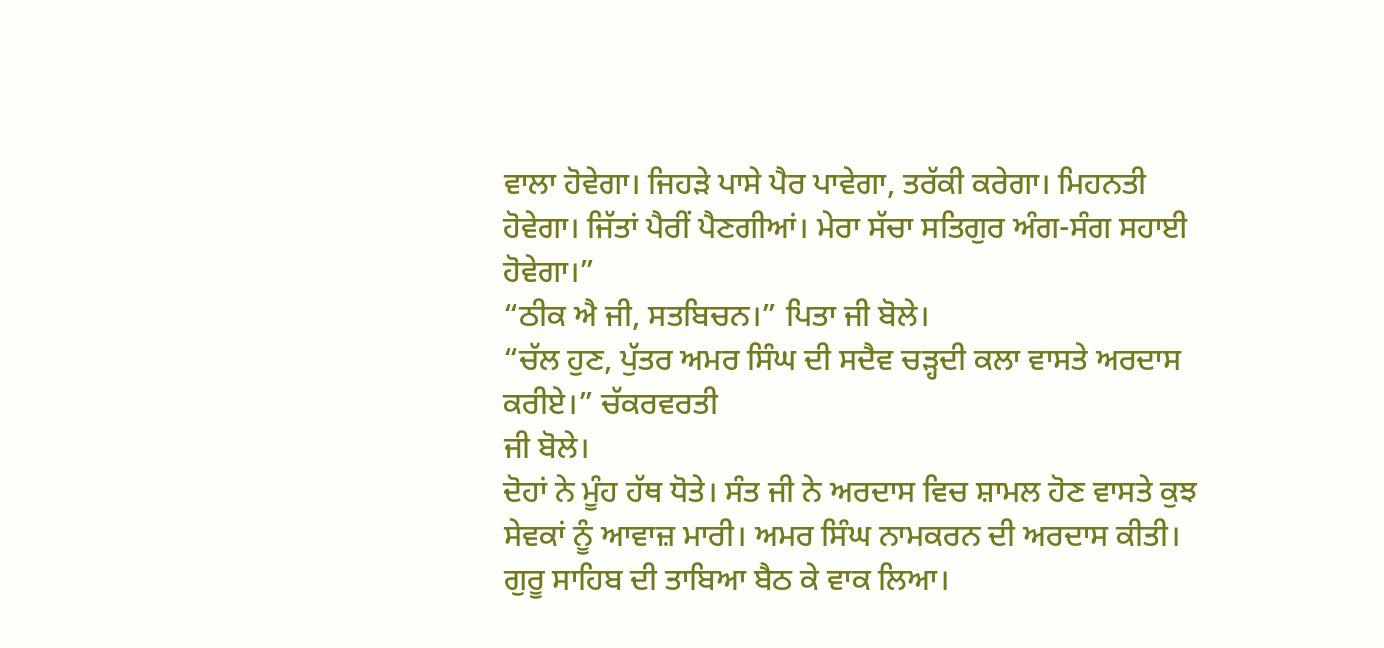ਵਾਲਾ ਹੋਵੇਗਾ। ਜਿਹੜੇ ਪਾਸੇ ਪੈਰ ਪਾਵੇਗਾ, ਤਰੱਕੀ ਕਰੇਗਾ। ਮਿਹਨਤੀ ਹੋਵੇਗਾ। ਜਿੱਤਾਂ ਪੈਰੀਂ ਪੈਣਗੀਆਂ। ਮੇਰਾ ਸੱਚਾ ਸਤਿਗੁਰ ਅੰਗ-ਸੰਗ ਸਹਾਈ ਹੋਵੇਗਾ।”
“ਠੀਕ ਐ ਜੀ, ਸਤਬਿਚਨ।” ਪਿਤਾ ਜੀ ਬੋਲੇ।
“ਚੱਲ ਹੁਣ, ਪੁੱਤਰ ਅਮਰ ਸਿੰਘ ਦੀ ਸਦੈਵ ਚੜ੍ਹਦੀ ਕਲਾ ਵਾਸਤੇ ਅਰਦਾਸ ਕਰੀਏ।” ਚੱਕਰਵਰਤੀ
ਜੀ ਬੋਲੇ।
ਦੋਹਾਂ ਨੇ ਮੂੰਹ ਹੱਥ ਧੋਤੇ। ਸੰਤ ਜੀ ਨੇ ਅਰਦਾਸ ਵਿਚ ਸ਼ਾਮਲ ਹੋਣ ਵਾਸਤੇ ਕੁਝ ਸੇਵਕਾਂ ਨੂੰ ਆਵਾਜ਼ ਮਾਰੀ। ਅਮਰ ਸਿੰਘ ਨਾਮਕਰਨ ਦੀ ਅਰਦਾਸ ਕੀਤੀ। ਗੁਰੂ ਸਾਹਿਬ ਦੀ ਤਾਬਿਆ ਬੈਠ ਕੇ ਵਾਕ ਲਿਆ।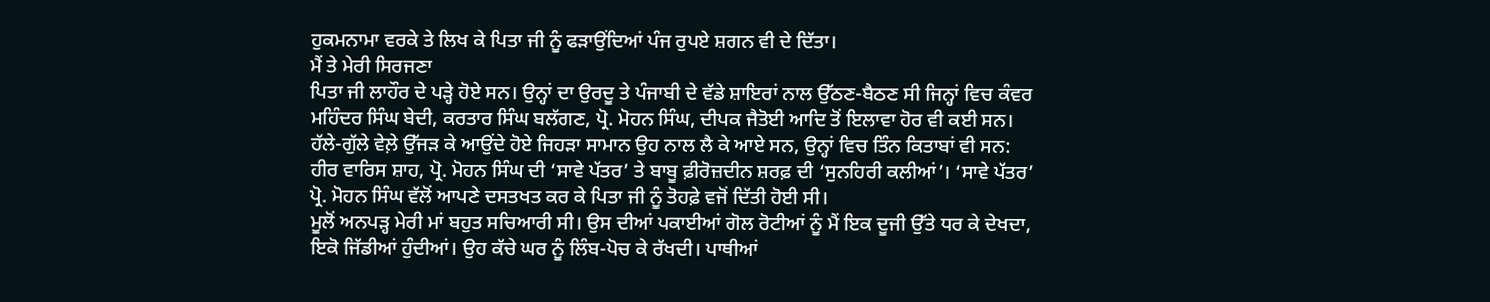ਹੁਕਮਨਾਮਾ ਵਰਕੇ ਤੇ ਲਿਖ ਕੇ ਪਿਤਾ ਜੀ ਨੂੰ ਫੜਾਉਂਦਿਆਂ ਪੰਜ ਰੁਪਏ ਸ਼ਗਨ ਵੀ ਦੇ ਦਿੱਤਾ।
ਮੈਂ ਤੇ ਮੇਰੀ ਸਿਰਜਣਾ
ਪਿਤਾ ਜੀ ਲਾਹੌਰ ਦੇ ਪੜ੍ਹੇ ਹੋਏ ਸਨ। ਉਨ੍ਹਾਂ ਦਾ ਉਰਦੂ ਤੇ ਪੰਜਾਬੀ ਦੇ ਵੱਡੇ ਸ਼ਾਇਰਾਂ ਨਾਲ ਉੱਠਣ-ਬੈਠਣ ਸੀ ਜਿਨ੍ਹਾਂ ਵਿਚ ਕੰਵਰ ਮਹਿੰਦਰ ਸਿੰਘ ਬੇਦੀ, ਕਰਤਾਰ ਸਿੰਘ ਬਲੱਗਣ, ਪ੍ਰੋ. ਮੋਹਨ ਸਿੰਘ, ਦੀਪਕ ਜੈਤੋਈ ਆਦਿ ਤੋਂ ਇਲਾਵਾ ਹੋਰ ਵੀ ਕਈ ਸਨ। ਹੱਲੇ-ਗੁੱਲੇ ਵੇਲ਼ੇ ਉੱਜੜ ਕੇ ਆਉਂਦੇ ਹੋਏ ਜਿਹੜਾ ਸਾਮਾਨ ਉਹ ਨਾਲ ਲੈ ਕੇ ਆਏ ਸਨ, ਉਨ੍ਹਾਂ ਵਿਚ ਤਿੰਨ ਕਿਤਾਬਾਂ ਵੀ ਸਨ: ਹੀਰ ਵਾਰਿਸ ਸ਼ਾਹ, ਪ੍ਰੋ. ਮੋਹਨ ਸਿੰਘ ਦੀ ‘ਸਾਵੇ ਪੱਤਰ’ ਤੇ ਬਾਬੂ ਫ਼ੀਰੋਜ਼ਦੀਨ ਸ਼ਰਫ਼ ਦੀ ‘ਸੁਨਹਿਰੀ ਕਲੀਆਂ’। ‘ਸਾਵੇ ਪੱਤਰ’ ਪ੍ਰੋ. ਮੋਹਨ ਸਿੰਘ ਵੱਲੋਂ ਆਪਣੇ ਦਸਤਖਤ ਕਰ ਕੇ ਪਿਤਾ ਜੀ ਨੂੰ ਤੋਹਫ਼ੇ ਵਜੋਂ ਦਿੱਤੀ ਹੋਈ ਸੀ।
ਮੂਲੋਂ ਅਨਪੜ੍ਹ ਮੇਰੀ ਮਾਂ ਬਹੁਤ ਸਚਿਆਰੀ ਸੀ। ਉਸ ਦੀਆਂ ਪਕਾਈਆਂ ਗੋਲ ਰੋਟੀਆਂ ਨੂੰ ਮੈਂ ਇਕ ਦੂਜੀ ਉੱਤੇ ਧਰ ਕੇ ਦੇਖਦਾ, ਇਕੋ ਜਿੱਡੀਆਂ ਹੁੰਦੀਆਂ। ਉਹ ਕੱਚੇ ਘਰ ਨੂੰ ਲਿੰਬ-ਪੋਚ ਕੇ ਰੱਖਦੀ। ਪਾਥੀਆਂ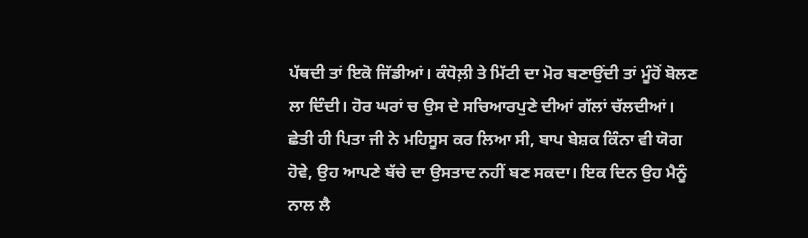ਪੱਥਦੀ ਤਾਂ ਇਕੋ ਜਿੱਡੀਆਂ। ਕੰਧੋਲ਼ੀ ਤੇ ਮਿੱਟੀ ਦਾ ਮੋਰ ਬਣਾਉਂਦੀ ਤਾਂ ਮੂੰਹੋਂ ਬੋਲਣ ਲਾ ਦਿੰਦੀ। ਹੋਰ ਘਰਾਂ ਚ ਉਸ ਦੇ ਸਚਿਆਰਪੁਣੇ ਦੀਆਂ ਗੱਲਾਂ ਚੱਲਦੀਆਂ।
ਛੇਤੀ ਹੀ ਪਿਤਾ ਜੀ ਨੇ ਮਹਿਸੂਸ ਕਰ ਲਿਆ ਸੀ, ਬਾਪ ਬੇਸ਼ਕ ਕਿੰਨਾ ਵੀ ਯੋਗ ਹੋਵੇ, ਉਹ ਆਪਣੇ ਬੱਚੇ ਦਾ ਉਸਤਾਦ ਨਹੀਂ ਬਣ ਸਕਦਾ। ਇਕ ਦਿਨ ਉਹ ਮੈਨੂੰ ਨਾਲ ਲੈ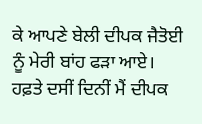ਕੇ ਆਪਣੇ ਬੇਲੀ ਦੀਪਕ ਜੈਤੋਈ ਨੂੰ ਮੇਰੀ ਬਾਂਹ ਫੜਾ ਆਏ। ਹਫ਼ਤੇ ਦਸੀਂ ਦਿਨੀਂ ਮੈਂ ਦੀਪਕ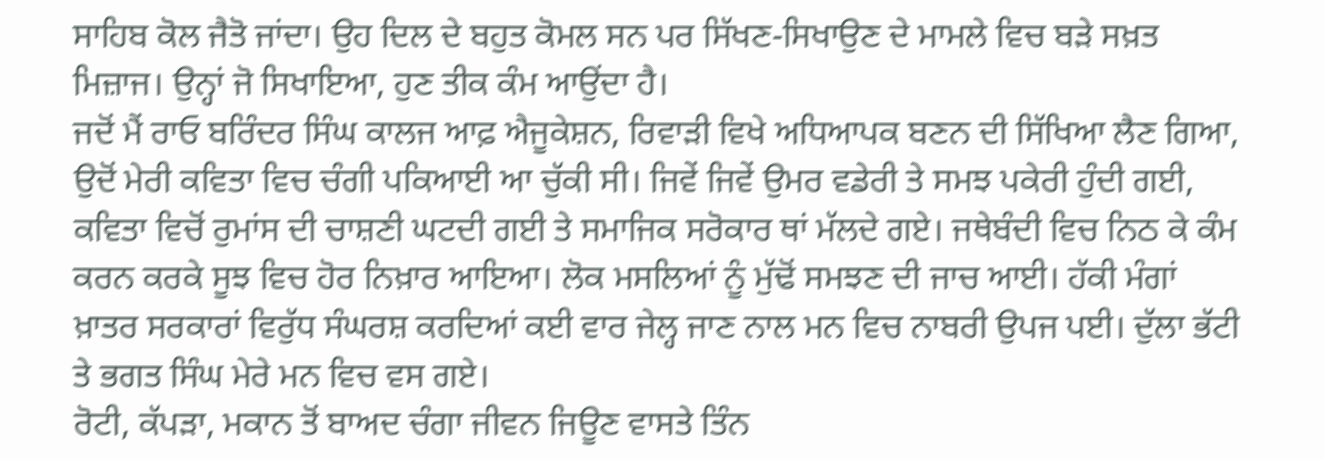ਸਾਹਿਬ ਕੋਲ ਜੈਤੋ ਜਾਂਦਾ। ਉਹ ਦਿਲ ਦੇ ਬਹੁਤ ਕੋਮਲ ਸਨ ਪਰ ਸਿੱਖਣ-ਸਿਖਾਉਣ ਦੇ ਮਾਮਲੇ ਵਿਚ ਬੜੇ ਸਖ਼ਤ ਮਿਜ਼ਾਜ। ਉਨ੍ਹਾਂ ਜੋ ਸਿਖਾਇਆ, ਹੁਣ ਤੀਕ ਕੰਮ ਆਉਂਦਾ ਹੈ।
ਜਦੋਂ ਮੈਂ ਰਾਓ ਬਰਿੰਦਰ ਸਿੰਘ ਕਾਲਜ ਆਫ਼ ਐਜੂਕੇਸ਼ਨ, ਰਿਵਾੜੀ ਵਿਖੇ ਅਧਿਆਪਕ ਬਣਨ ਦੀ ਸਿੱਖਿਆ ਲੈਣ ਗਿਆ, ਉਦੋਂ ਮੇਰੀ ਕਵਿਤਾ ਵਿਚ ਚੰਗੀ ਪਕਿਆਈ ਆ ਚੁੱਕੀ ਸੀ। ਜਿਵੇਂ ਜਿਵੇਂ ਉਮਰ ਵਡੇਰੀ ਤੇ ਸਮਝ ਪਕੇਰੀ ਹੁੰਦੀ ਗਈ, ਕਵਿਤਾ ਵਿਚੋਂ ਰੁਮਾਂਸ ਦੀ ਚਾਸ਼ਣੀ ਘਟਦੀ ਗਈ ਤੇ ਸਮਾਜਿਕ ਸਰੋਕਾਰ ਥਾਂ ਮੱਲਦੇ ਗਏ। ਜਥੇਬੰਦੀ ਵਿਚ ਨਿਠ ਕੇ ਕੰਮ ਕਰਨ ਕਰਕੇ ਸੂਝ ਵਿਚ ਹੋਰ ਨਿਖ਼ਾਰ ਆਇਆ। ਲੋਕ ਮਸਲਿਆਂ ਨੂੰ ਮੁੱਢੋਂ ਸਮਝਣ ਦੀ ਜਾਚ ਆਈ। ਹੱਕੀ ਮੰਗਾਂ ਖ਼ਾਤਰ ਸਰਕਾਰਾਂ ਵਿਰੁੱਧ ਸੰਘਰਸ਼ ਕਰਦਿਆਂ ਕਈ ਵਾਰ ਜੇਲ੍ਹ ਜਾਣ ਨਾਲ ਮਨ ਵਿਚ ਨਾਬਰੀ ਉਪਜ ਪਈ। ਦੁੱਲਾ ਭੱਟੀ ਤੇ ਭਗਤ ਸਿੰਘ ਮੇਰੇ ਮਨ ਵਿਚ ਵਸ ਗਏ।
ਰੋਟੀ, ਕੱਪੜਾ, ਮਕਾਨ ਤੋਂ ਬਾਅਦ ਚੰਗਾ ਜੀਵਨ ਜਿਊਣ ਵਾਸਤੇ ਤਿੰਨ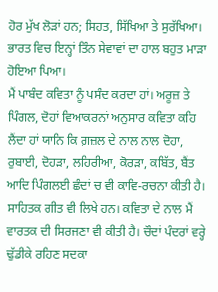ਹੋਰ ਮੁੱਖ ਲੋੜਾਂ ਹਨ; ਸਿਹਤ, ਸਿੱਖਿਆ ਤੇ ਸੁਰੱਖਿਆ। ਭਾਰਤ ਵਿਚ ਇਨ੍ਹਾਂ ਤਿੰਨ ਸੇਵਾਵਾਂ ਦਾ ਹਾਲ ਬਹੁਤ ਮਾੜਾ ਹੋਇਆ ਪਿਆ।
ਮੈਂ ਪਾਬੰਦ ਕਵਿਤਾ ਨੂੰ ਪਸੰਦ ਕਰਦਾ ਹਾਂ। ਅਰੂਜ਼ ਤੇ ਪਿੰਗਲ, ਦੋਹਾਂ ਵਿਆਕਰਨਾਂ ਅਨੁਸਾਰ ਕਵਿਤਾ ਕਹਿ ਲੈਂਦਾ ਹਾਂ ਯਾਨਿ ਕਿ ਗ਼ਜ਼ਲ ਦੇ ਨਾਲ ਨਾਲ ਦੋਹਾ, ਰੁਬਾਈ, ਦੋਹੜਾ, ਲਹਿਰੀਆ, ਕੋਰੜਾ, ਕਬਿੱਤ, ਬੈਂਤ ਆਦਿ ਪਿੰਗਲਈ ਛੰਦਾਂ ਚ ਵੀ ਕਾਵਿ-ਰਚਨਾ ਕੀਤੀ ਹੈ। ਸਾਹਿਤਕ ਗੀਤ ਵੀ ਲਿਖੇ ਹਨ। ਕਵਿਤਾ ਦੇ ਨਾਲ ਮੈਂ ਵਾਰਤਕ ਦੀ ਸਿਰਜਣਾ ਵੀ ਕੀਤੀ ਹੈ। ਚੌਦਾਂ ਪੰਦਰਾਂ ਵਰ੍ਹੇ ਢੁੱਡੀਕੇ ਰਹਿਣ ਸਦਕਾ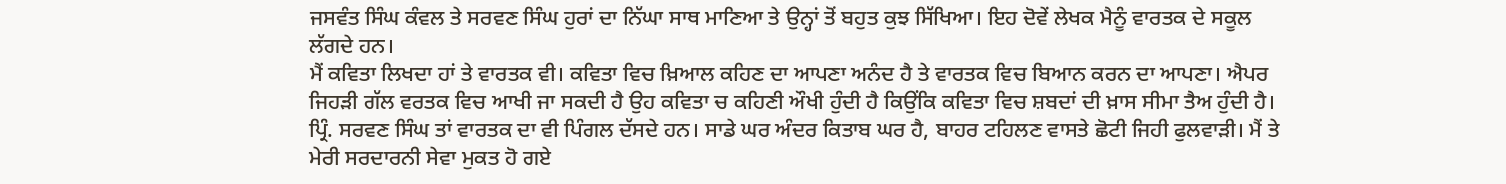ਜਸਵੰਤ ਸਿੰਘ ਕੰਵਲ ਤੇ ਸਰਵਣ ਸਿੰਘ ਹੁਰਾਂ ਦਾ ਨਿੱਘਾ ਸਾਥ ਮਾਣਿਆ ਤੇ ਉਨ੍ਹਾਂ ਤੋਂ ਬਹੁਤ ਕੁਝ ਸਿੱਖਿਆ। ਇਹ ਦੋਵੇਂ ਲੇਖਕ ਮੈਨੂੰ ਵਾਰਤਕ ਦੇ ਸਕੂਲ ਲੱਗਦੇ ਹਨ।
ਮੈਂ ਕਵਿਤਾ ਲਿਖਦਾ ਹਾਂ ਤੇ ਵਾਰਤਕ ਵੀ। ਕਵਿਤਾ ਵਿਚ ਖ਼ਿਆਲ ਕਹਿਣ ਦਾ ਆਪਣਾ ਅਨੰਦ ਹੈ ਤੇ ਵਾਰਤਕ ਵਿਚ ਬਿਆਨ ਕਰਨ ਦਾ ਆਪਣਾ। ਐਪਰ ਜਿਹੜੀ ਗੱਲ ਵਰਤਕ ਵਿਚ ਆਖੀ ਜਾ ਸਕਦੀ ਹੈ ਉਹ ਕਵਿਤਾ ਚ ਕਹਿਣੀ ਔਖੀ ਹੁੰਦੀ ਹੈ ਕਿਉਂਕਿ ਕਵਿਤਾ ਵਿਚ ਸ਼ਬਦਾਂ ਦੀ ਖ਼ਾਸ ਸੀਮਾ ਤੈਅ ਹੁੰਦੀ ਹੈ। ਪ੍ਰਿੰ. ਸਰਵਣ ਸਿੰਘ ਤਾਂ ਵਾਰਤਕ ਦਾ ਵੀ ਪਿੰਗਲ ਦੱਸਦੇ ਹਨ। ਸਾਡੇ ਘਰ ਅੰਦਰ ਕਿਤਾਬ ਘਰ ਹੈ, ਬਾਹਰ ਟਹਿਲਣ ਵਾਸਤੇ ਛੋਟੀ ਜਿਹੀ ਫੁਲਵਾੜੀ। ਮੈਂ ਤੇ ਮੇਰੀ ਸਰਦਾਰਨੀ ਸੇਵਾ ਮੁਕਤ ਹੋ ਗਏ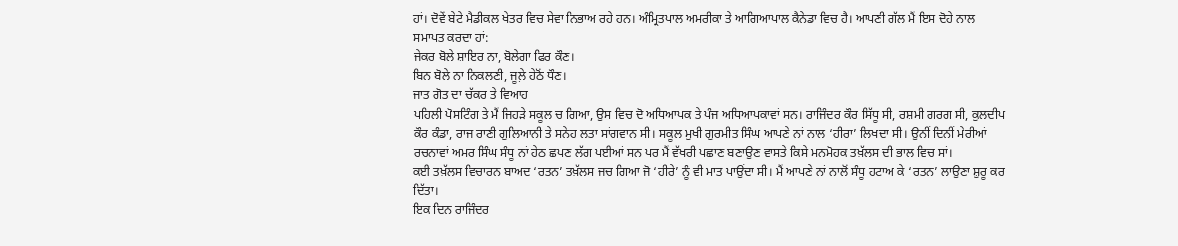ਹਾਂ। ਦੋਵੇਂ ਬੇਟੇ ਮੈਡੀਕਲ ਖੇਤਰ ਵਿਚ ਸੇਵਾ ਨਿਭਾਅ ਰਹੇ ਹਨ। ਅੰਮ੍ਰਿਤਪਾਲ ਅਮਰੀਕਾ ਤੇ ਆਗਿਆਪਾਲ ਕੈਨੇਡਾ ਵਿਚ ਹੈ। ਆਪਣੀ ਗੱਲ ਮੈਂ ਇਸ ਦੋਹੇ ਨਾਲ ਸਮਾਪਤ ਕਰਦਾ ਹਾਂ:
ਜੇਕਰ ਬੋਲੇ ਸ਼ਾਇਰ ਨਾ, ਬੋਲੇਗਾ ਫਿਰ ਕੌਣ।
ਬਿਨ ਬੋਲੇ ਨਾ ਨਿਕਲਣੀ, ਜੂਲ਼ੇ ਹੇਠੋਂ ਧੌਣ।
ਜਾਤ ਗੋਤ ਦਾ ਚੱਕਰ ਤੇ ਵਿਆਹ
ਪਹਿਲੀ ਪੋਸਟਿੰਗ ਤੇ ਮੈਂ ਜਿਹੜੇ ਸਕੂਲ ਚ ਗਿਆ, ਉਸ ਵਿਚ ਦੋ ਅਧਿਆਪਕ ਤੇ ਪੰਜ ਅਧਿਆਪਕਾਵਾਂ ਸਨ। ਰਾਜਿੰਦਰ ਕੌਰ ਸਿੱਧੂ ਸੀ, ਰਸ਼ਮੀ ਗਰਗ ਸੀ, ਕੁਲਦੀਪ ਕੌਰ ਕੰਡਾ, ਰਾਜ ਰਾਣੀ ਗੁਲਿਆਨੀ ਤੇ ਸਨੇਹ ਲਤਾ ਸਾਂਗਵਾਨ ਸੀ। ਸਕੂਲ ਮੁਖੀ ਗੁਰਮੀਤ ਸਿੰਘ ਆਪਣੇ ਨਾਂ ਨਾਲ ‘ਹੀਰਾ’ ਲਿਖਦਾ ਸੀ। ਉਨੀਂ ਦਿਨੀਂ ਮੇਰੀਆਂ ਰਚਨਾਵਾਂ ਅਮਰ ਸਿੰਘ ਸੰਧੂ ਨਾਂ ਹੇਠ ਛਪਣ ਲੱਗ ਪਈਆਂ ਸਨ ਪਰ ਮੈਂ ਵੱਖਰੀ ਪਛਾਣ ਬਣਾਉਣ ਵਾਸਤੇ ਕਿਸੇ ਮਨਮੋਹਕ ਤਖ਼ੱਲਸ ਦੀ ਭਾਲ ਵਿਚ ਸਾਂ।
ਕਈ ਤਖ਼ੱਲਸ ਵਿਚਾਰਨ ਬਾਅਦ ‘ਰਤਨ’ ਤਖ਼ੱਲਸ ਜਚ ਗਿਆ ਜੋ ‘ਹੀਰੇ’ ਨੂੰ ਵੀ ਮਾਤ ਪਾਉਂਦਾ ਸੀ। ਮੈਂ ਆਪਣੇ ਨਾਂ ਨਾਲੋਂ ਸੰਧੂ ਹਟਾਅ ਕੇ ‘ਰਤਨ’ ਲਾਉਣਾ ਸ਼ੁਰੂ ਕਰ ਦਿੱਤਾ।
ਇਕ ਦਿਨ ਰਾਜਿੰਦਰ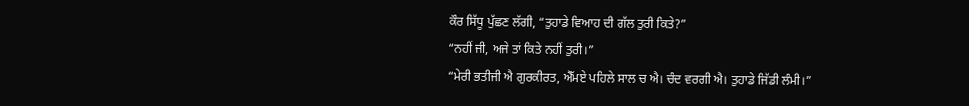ਕੌਰ ਸਿੱਧੂ ਪੁੱਛਣ ਲੱਗੀ, “ਤੁਹਾਡੇ ਵਿਆਹ ਦੀ ਗੱਲ ਤੁਰੀ ਕਿਤੇ?”
“ਨਹੀਂ ਜੀ, ਅਜੇ ਤਾਂ ਕਿਤੇ ਨਹੀਂ ਤੁਰੀ।”
“ਮੇਰੀ ਭਤੀਜੀ ਐ ਗੁਰਕੀਰਤ, ਐੱਮਏ ਪਹਿਲੇ ਸਾਲ ਚ ਐ। ਚੰਦ ਵਰਗੀ ਐ। ਤੁਹਾਡੇ ਜਿੱਡੀ ਲੰਮੀ।”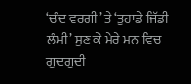‘ਚੰਦ ਵਰਗੀ’ ਤੇ ‘ਤੁਹਾਡੇ ਜਿੱਡੀ ਲੰਮੀ’ ਸੁਣ ਕੇ ਮੇਰੇ ਮਨ ਵਿਚ ਗੁਦਗੁਦੀ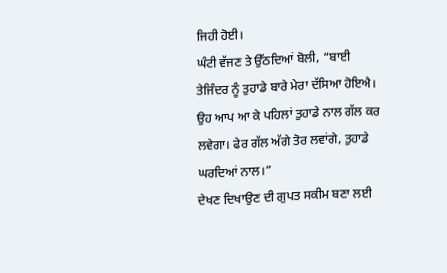ਜਿਹੀ ਹੋਈ।
ਘੰਟੀ ਵੱਜਣ ਤੇ ਉੱਠਦਿਆਂ ਬੋਲੀ, “ਬਾਈ ਤੇਜਿੰਦਰ ਨੂੰ ਤੁਹਾਡੇ ਬਾਰੇ ਮੇਰਾ ਦੱਸਿਆ ਹੋਇਐ। ਉਹ ਆਪ ਆ ਕੇ ਪਹਿਲਾਂ ਤੁਹਾਡੇ ਨਾਲ ਗੱਲ ਕਰ ਲਵੇਗਾ। ਫੇਰ ਗੱਲ ਅੱਗੇ ਤੋਰ ਲਵਾਂਗੇ, ਤੁਹਾਡੇ ਘਰਦਿਆਂ ਨਾਲ।”
ਦੇਖਣ ਦਿਖਾਉਣ ਦੀ ਗੁਪਤ ਸਕੀਮ ਬਣਾ ਲਈ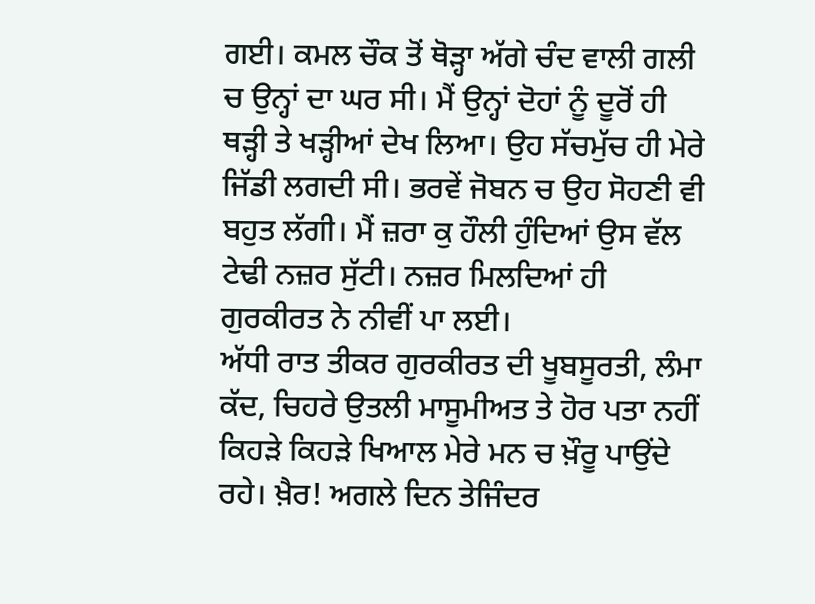ਗਈ। ਕਮਲ ਚੌਕ ਤੋਂ ਥੋੜ੍ਹਾ ਅੱਗੇ ਚੰਦ ਵਾਲੀ ਗਲੀ ਚ ਉਨ੍ਹਾਂ ਦਾ ਘਰ ਸੀ। ਮੈਂ ਉਨ੍ਹਾਂ ਦੋਹਾਂ ਨੂੰ ਦੂਰੋਂ ਹੀ ਥੜ੍ਹੀ ਤੇ ਖੜ੍ਹੀਆਂ ਦੇਖ ਲਿਆ। ਉਹ ਸੱਚਮੁੱਚ ਹੀ ਮੇਰੇ ਜਿੱਡੀ ਲਗਦੀ ਸੀ। ਭਰਵੇਂ ਜੋਬਨ ਚ ਉਹ ਸੋਹਣੀ ਵੀ ਬਹੁਤ ਲੱਗੀ। ਮੈਂ ਜ਼ਰਾ ਕੁ ਹੌਲੀ ਹੁੰਦਿਆਂ ਉਸ ਵੱਲ ਟੇਢੀ ਨਜ਼ਰ ਸੁੱਟੀ। ਨਜ਼ਰ ਮਿਲਦਿਆਂ ਹੀ ਗੁਰਕੀਰਤ ਨੇ ਨੀਵੀਂ ਪਾ ਲਈ।
ਅੱਧੀ ਰਾਤ ਤੀਕਰ ਗੁਰਕੀਰਤ ਦੀ ਖੂਬਸੂਰਤੀ, ਲੰਮਾ ਕੱਦ, ਚਿਹਰੇ ਉਤਲੀ ਮਾਸੂਮੀਅਤ ਤੇ ਹੋਰ ਪਤਾ ਨਹੀਂ ਕਿਹੜੇ ਕਿਹੜੇ ਖਿਆਲ ਮੇਰੇ ਮਨ ਚ ਖ਼ੌਰੂ ਪਾਉਂਦੇ ਰਹੇ। ਖ਼ੈਰ! ਅਗਲੇ ਦਿਨ ਤੇਜਿੰਦਰ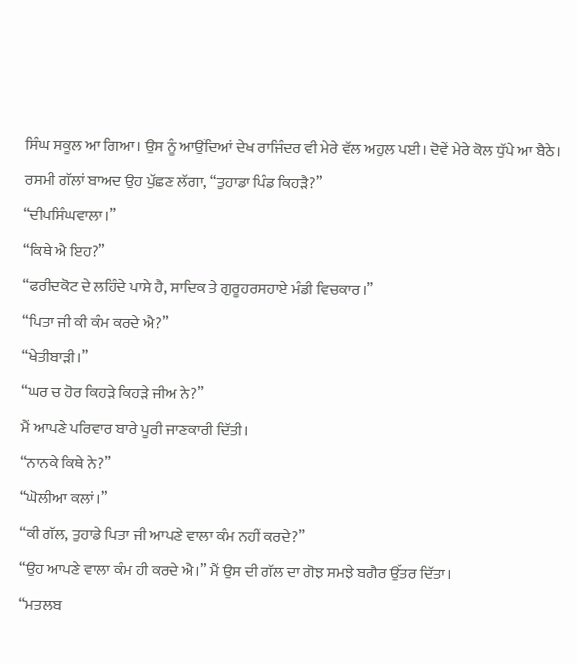ਸਿੰਘ ਸਕੂਲ ਆ ਗਿਆ। ਉਸ ਨੂੰ ਆਉਂਦਿਆਂ ਦੇਖ ਰਾਜਿੰਦਰ ਵੀ ਮੇਰੇ ਵੱਲ ਅਹੁਲ ਪਈ। ਦੋਵੇਂ ਮੇਰੇ ਕੋਲ ਧੁੱਪੇ ਆ ਬੈਠੇ।
ਰਸਮੀ ਗੱਲਾਂ ਬਾਅਦ ਉਹ ਪੁੱਛਣ ਲੱਗਾ, “ਤੁਹਾਡਾ ਪਿੰਡ ਕਿਹੜੈ?”
“ਦੀਪਸਿੰਘਵਾਲਾ।”
“ਕਿਥੇ ਐ ਇਹ?”
“ਫਰੀਦਕੋਟ ਦੇ ਲਹਿੰਦੇ ਪਾਸੇ ਹੈ, ਸਾਦਿਕ ਤੇ ਗੁਰੂਹਰਸਹਾਏ ਮੰਡੀ ਵਿਚਕਾਰ।”
“ਪਿਤਾ ਜੀ ਕੀ ਕੰਮ ਕਰਦੇ ਐ?”
“ਖੇਤੀਬਾੜੀ।”
“ਘਰ ਚ ਹੋਰ ਕਿਹੜੇ ਕਿਹੜੇ ਜੀਅ ਨੇ?”
ਮੈਂ ਆਪਣੇ ਪਰਿਵਾਰ ਬਾਰੇ ਪੂਰੀ ਜਾਣਕਾਰੀ ਦਿੱਤੀ।
“ਨਾਨਕੇ ਕਿਥੇ ਨੇ?”
“ਘੋਲੀਆ ਕਲਾਂ।”
“ਕੀ ਗੱਲ, ਤੁਹਾਡੇ ਪਿਤਾ ਜੀ ਆਪਣੇ ਵਾਲਾ ਕੰਮ ਨਹੀਂ ਕਰਦੇ?”
“ਉਹ ਆਪਣੇ ਵਾਲਾ ਕੰਮ ਹੀ ਕਰਦੇ ਐ।” ਮੈਂ ਉਸ ਦੀ ਗੱਲ ਦਾ ਗੋਝ ਸਮਝੇ ਬਗੈਰ ਉੱਤਰ ਦਿੱਤਾ।
“ਮਤਲਬ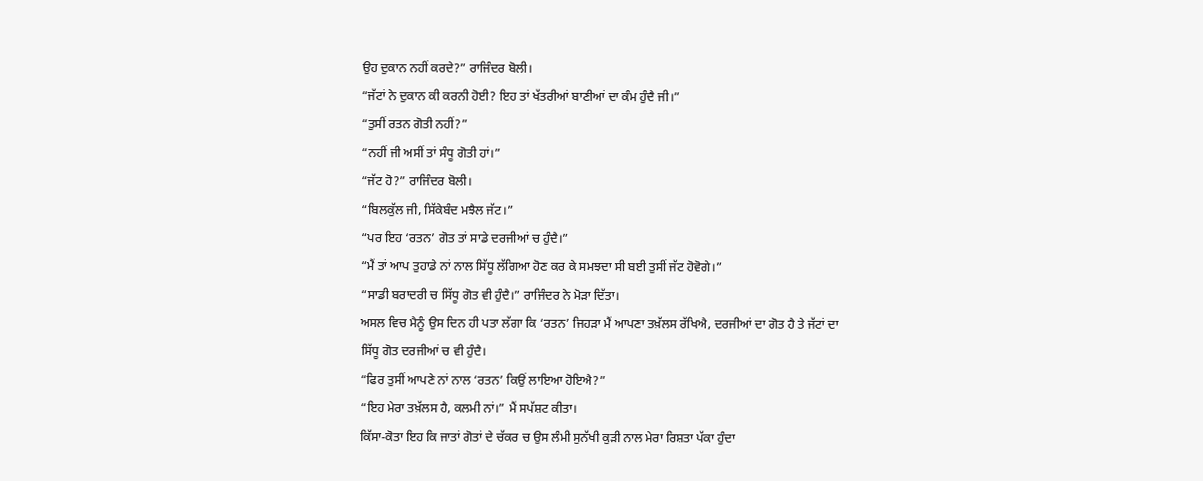ਉਹ ਦੁਕਾਨ ਨਹੀਂ ਕਰਦੇ?” ਰਾਜਿੰਦਰ ਬੋਲੀ।
“ਜੱਟਾਂ ਨੇ ਦੁਕਾਨ ਕੀ ਕਰਨੀ ਹੋਈ? ਇਹ ਤਾਂ ਖੱਤਰੀਆਂ ਬਾਣੀਆਂ ਦਾ ਕੰਮ ਹੁੰਦੈ ਜੀ।”
“ਤੁਸੀਂ ਰਤਨ ਗੋਤੀ ਨਹੀਂ?”
“ਨਹੀਂ ਜੀ ਅਸੀਂ ਤਾਂ ਸੰਧੂ ਗੋਤੀ ਹਾਂ।”
“ਜੱਟ ਹੋ?” ਰਾਜਿੰਦਰ ਬੋਲੀ।
“ਬਿਲਕੁੱਲ ਜੀ, ਸਿੱਕੇਬੰਦ ਮਝੈਲ ਜੱਟ।”
“ਪਰ ਇਹ ‘ਰਤਨ’ ਗੋਤ ਤਾਂ ਸਾਡੇ ਦਰਜੀਆਂ ਚ ਹੁੰਦੈ।”
“ਮੈਂ ਤਾਂ ਆਪ ਤੁਹਾਡੇ ਨਾਂ ਨਾਲ ਸਿੱਧੂ ਲੱਗਿਆ ਹੋਣ ਕਰ ਕੇ ਸਮਝਦਾ ਸੀ ਬਈ ਤੁਸੀਂ ਜੱਟ ਹੋਵੋਗੇ।”
“ਸਾਡੀ ਬਰਾਦਰੀ ਚ ਸਿੱਧੂ ਗੋਤ ਵੀ ਹੁੰਦੈ।” ਰਾਜਿੰਦਰ ਨੇ ਮੋੜਾ ਦਿੱਤਾ।
ਅਸਲ ਵਿਚ ਮੈਨੂੰ ਉਸ ਦਿਨ ਹੀ ਪਤਾ ਲੱਗਾ ਕਿ ‘ਰਤਨ’ ਜਿਹੜਾ ਮੈਂ ਆਪਣਾ ਤਖ਼ੱਲਸ ਰੱਖਿਐ, ਦਰਜੀਆਂ ਦਾ ਗੋਤ ਹੈ ਤੇ ਜੱਟਾਂ ਦਾ ਸਿੱਧੂ ਗੋਤ ਦਰਜੀਆਂ ਚ ਵੀ ਹੁੰਦੈ।
“ਫਿਰ ਤੁਸੀਂ ਆਪਣੇ ਨਾਂ ਨਾਲ ‘ਰਤਨ’ ਕਿਉਂ ਲਾਇਆ ਹੋਇਐ?”
“ਇਹ ਮੇਰਾ ਤਖ਼ੱਲਸ ਹੈ, ਕਲਮੀ ਨਾਂ।” ਮੈਂ ਸਪੱਸ਼ਟ ਕੀਤਾ।
ਕਿੱਸਾ-ਕੋਤਾ ਇਹ ਕਿ ਜਾਤਾਂ ਗੋਤਾਂ ਦੇ ਚੱਕਰ ਚ ਉਸ ਲੰਮੀ ਸੁਨੱਖੀ ਕੁੜੀ ਨਾਲ ਮੇਰਾ ਰਿਸ਼ਤਾ ਪੱਕਾ ਹੁੰਦਾ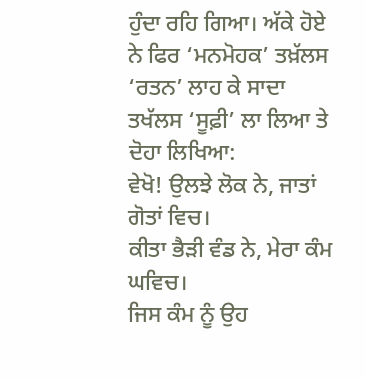ਹੁੰਦਾ ਰਹਿ ਗਿਆ। ਅੱਕੇ ਹੋਏ ਨੇ ਫਿਰ ‘ਮਨਮੋਹਕ’ ਤਖ਼ੱਲਸ ‘ਰਤਨ’ ਲਾਹ ਕੇ ਸਾਦਾ ਤਖੱਲਸ ‘ਸੂਫ਼ੀ’ ਲਾ ਲਿਆ ਤੇ ਦੋਹਾ ਲਿਖਿਆ:
ਵੇਖੋ! ਉਲਝੇ ਲੋਕ ਨੇ, ਜਾਤਾਂ ਗੋਤਾਂ ਵਿਚ।
ਕੀਤਾ ਭੈੜੀ ਵੰਡ ਨੇ, ਮੇਰਾ ਕੰਮ ਘਵਿਚ।
ਜਿਸ ਕੰਮ ਨੂੰ ਉਹ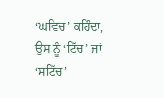‘ਘਵਿਚ’ ਕਹਿੰਦਾ, ਉਸ ਨੂੰ ‘ਟਿੱਚ’ ਜਾਂ ‘ਸਟਿੱਚ’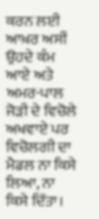ਕਰਨ ਲਈ ਆਖ਼ਰ ਅਸੀਂ ਉਹਦੇ ਕੰਮ ਆਏ ਅਤੇ ਅਮਰ-ਪਾਲ ਜੋੜੀ ਦੇ ਵਿਚੋਲੇ ਅਖਵਾਏ ਪਰ ਵਿਚੋਲਗੀ ਦਾ ਮੈਡਲ ਨਾ ਕਿਸੇ ਲਿਆ, ਨਾ ਕਿਸੇ ਦਿੱਤਾ।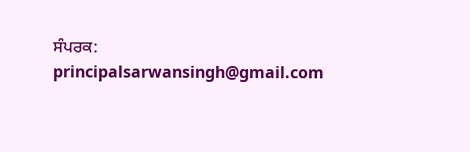ਸੰਪਰਕ: principalsarwansingh@gmail.com